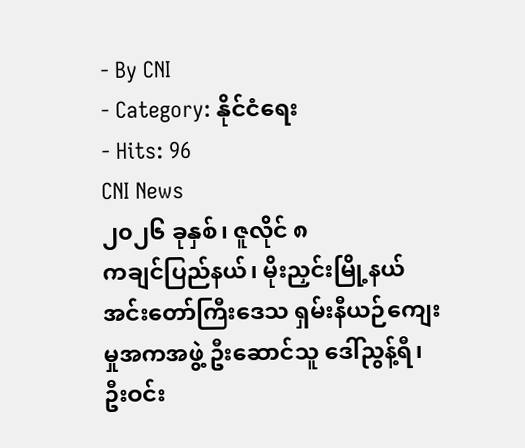- By CNI
- Category: နိုင်ငံရေး
- Hits: 96
CNI News
၂၀၂၆ ခုနှစ်၊ ဇူလိုင် ၈
ကချင်ပြည်နယ်၊ မိုးညှင်းမြို့နယ် အင်းတော်ကြီးဒေသ ရှမ်းနီယဉ်ကျေးမှုအကအဖွဲ့ ဦးဆောင်သူ ဒေါ်ညွန့်ရီ၊ ဦးဝင်း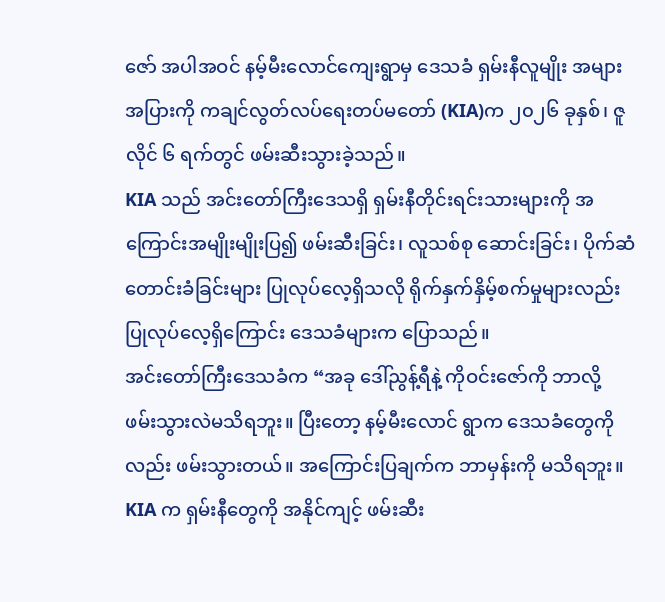ဇော် အပါအဝင် နမ့်မီးလောင်ကျေးရွာမှ ဒေသခံ ရှမ်းနီလူမျိုး အများအပြားကို ကချင်လွတ်လပ်ရေးတပ်မတော် (KIA)က ၂၀၂၆ ခုနှစ်၊ ဇူလိုင် ၆ ရက်တွင် ဖမ်းဆီးသွားခဲ့သည်။
KIA သည် အင်းတော်ကြီးဒေသရှိ ရှမ်းနီတိုင်းရင်းသားများကို အကြောင်းအမျိုးမျိုးပြ၍ ဖမ်းဆီးခြင်း၊ လူသစ်စု ဆောင်းခြင်း၊ ပိုက်ဆံတောင်းခံခြင်းများ ပြုလုပ်လေ့ရှိသလို ရိုက်နှက်နှိမ့်စက်မှုများလည်း ပြုလုပ်လေ့ရှိကြောင်း ဒေသခံများက ပြောသည်။
အင်းတော်ကြီးဒေသခံက “အခု ဒေါ်ညွန့်ရီနဲ့ ကိုဝင်းဇော်ကို ဘာလို့ ဖမ်းသွားလဲမသိရဘူး။ ပြီးတော့ နမ့်မီးလောင် ရွာက ဒေသခံတွေကိုလည်း ဖမ်းသွားတယ်။ အကြောင်းပြချက်က ဘာမှန်းကို မသိရဘူး။ KIA က ရှမ်းနီတွေကို အနိုင်ကျင့် ဖမ်းဆီး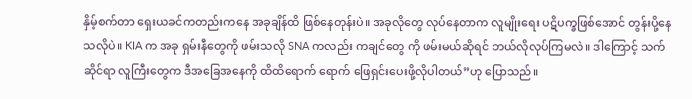နှိမ့်စက်တာ ရှေးယခင်ကတည်းကနေ အခုချိန်ထိ ဖြစ်နေတုန်းပဲ။ အခုလိုတွေ လုပ်နေတာက လူမျိုးရေး ပဋိပက္ခဖြစ်အောင် တွန်းပို့နေသလိုပဲ။ KIA က အခု ရှမ်းနီတွေကို ဖမ်းသလို SNA ကလည်း ကချင်တွေ ကို ဖမ်းမယ်ဆိုရင် ဘယ်လိုလုပ်ကြမလဲ။ ဒါကြောင့် သက်ဆိုင်ရာ လူကြီးတွေက ဒီအခြေအနေကို ထိထိရောက် ရောက် ဖြေရှင်းပေးဖို့လိုပါတယ်”ဟု ပြောသည်။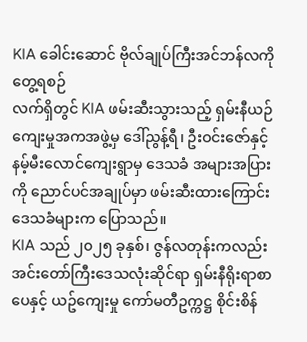KIA ခေါင်းဆောင် ဗိုလ်ချုပ်ကြီးအင်ဘန်လကို တွေ့ရစဉ်
လက်ရှိတွင် KIA ဖမ်းဆီးသွားသည့် ရှမ်းနီယဉ်ကျေးမှုအကအဖွဲ့မှ ဒေါ်ညွန့်ရီ၊ ဦးဝင်းဇော်နှင့် နမ့်မီးလောင်ကျေးရွာမှ ဒေသခံ အများအပြားကို ညောင်ပင်အချုပ်မှာ ဖမ်းဆီးထားကြောင်း ဒေသခံများက ပြောသည်။
KIA သည် ၂၀၂၅ ခုနှစ်၊ ဇွန်လတုန်းကလည်း အင်းတော်ကြီးဒေသလုံးဆိုင်ရာ ရှမ်းနီရိုးရာစာပေနှင့် ယဥ်ကျေးမှု ကော်မတီဥက္ကဋ္ဌ စိုင်းစိန်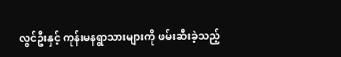လွင်ဦးနှင့် ကုန်းမနရွာသားများကို ဖမ်းဆီးခဲ့သည့်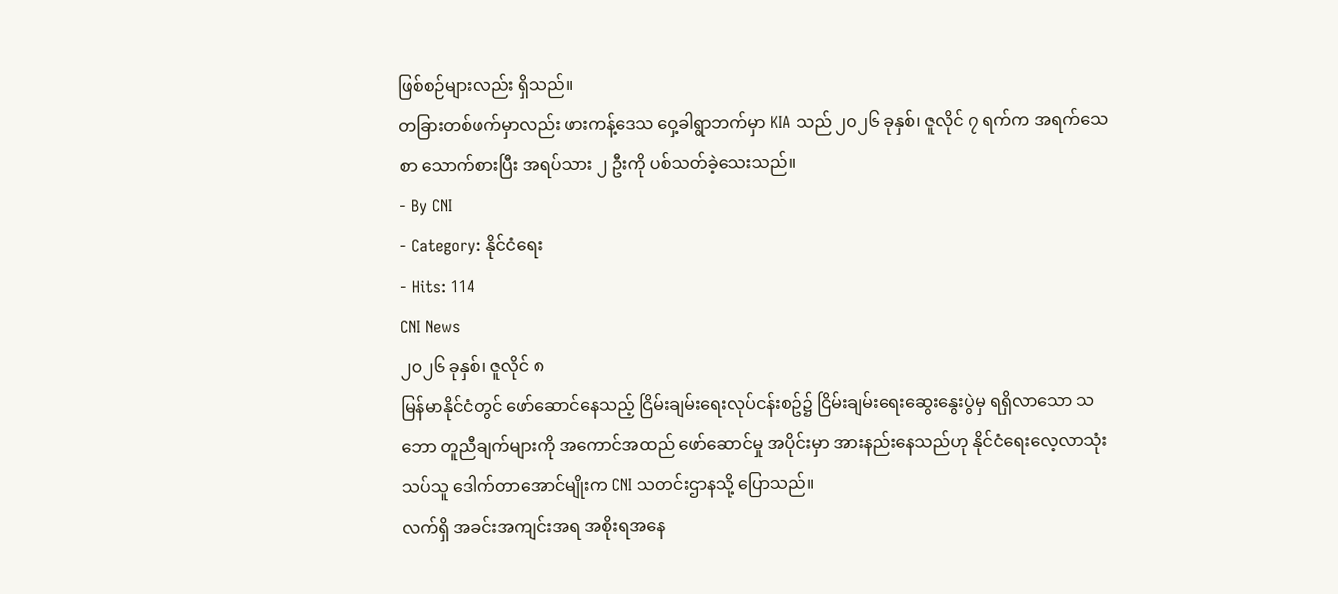ဖြစ်စဉ်များလည်း ရှိသည်။
တခြားတစ်ဖက်မှာလည်း ဖားကန့်ဒေသ ဝှေ့ခါရွာဘက်မှာ KIA သည် ၂၀၂၆ ခုနှစ်၊ ဇူလိုင် ၇ ရက်က အရက်သေစာ သောက်စားပြီး အရပ်သား ၂ ဦးကို ပစ်သတ်ခဲ့သေးသည်။
- By CNI
- Category: နိုင်ငံရေး
- Hits: 114
CNI News
၂၀၂၆ ခုနှစ်၊ ဇူလိုင် ၈
မြန်မာနိုင်ငံတွင် ဖော်ဆောင်နေသည့် ငြိမ်းချမ်းရေးလုပ်ငန်းစဥ်၌ ငြိမ်းချမ်းရေးဆွေးနွေးပွဲမှ ရရှိလာသော သဘော တူညီချက်များကို အကောင်အထည် ဖော်ဆောင်မှု အပိုင်းမှာ အားနည်းနေသည်ဟု နိုင်ငံရေးလေ့လာသုံးသပ်သူ ဒေါက်တာအောင်မျိုးက CNI သတင်းဌာနသို့ ပြောသည်။
လက်ရှိ အခင်းအကျင်းအရ အစိုးရအနေ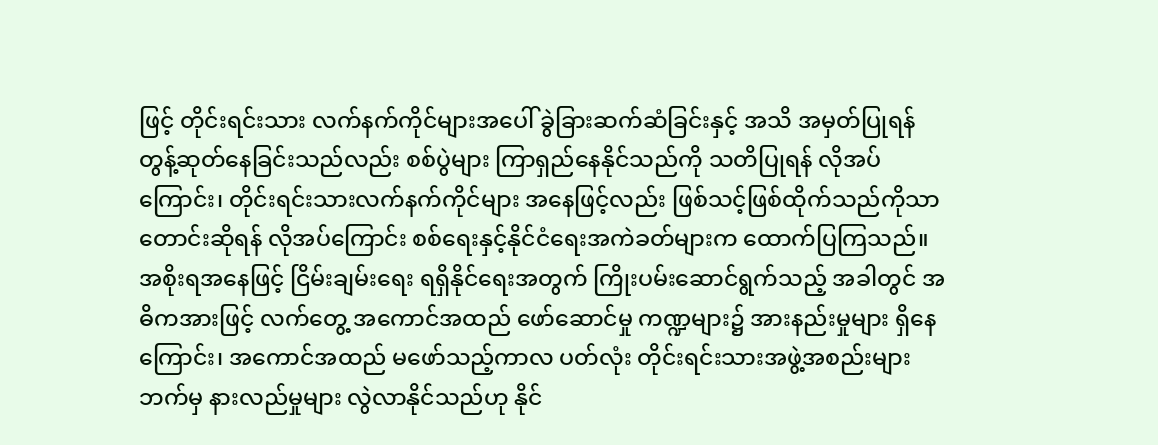ဖြင့် တိုင်းရင်းသား လက်နက်ကိုင်များအပေါ် ခွဲခြားဆက်ဆံခြင်းနှင့် အသိ အမှတ်ပြုရန် တွန့်ဆုတ်နေခြင်းသည်လည်း စစ်ပွဲများ ကြာရှည်နေနိုင်သည်ကို သတိပြုရန် လိုအပ်ကြောင်း၊ တိုင်းရင်းသားလက်နက်ကိုင်များ အနေဖြင့်လည်း ဖြစ်သင့်ဖြစ်ထိုက်သည်ကိုသာ တောင်းဆိုရန် လိုအပ်ကြောင်း စစ်ရေးနှင့်နိုင်ငံရေးအကဲခတ်များက ထောက်ပြကြသည်။
အစိုးရအနေဖြင့် ငြိမ်းချမ်းရေး ရရှိနိုင်ရေးအတွက် ကြိုးပမ်းဆောင်ရွက်သည့် အခါတွင် အဓိကအားဖြင့် လက်တွေ့ အကောင်အထည် ဖော်ဆောင်မှု ကဏ္ဍများ၌ အားနည်းမှုများ ရှိနေကြောင်း၊ အကောင်အထည် မဖော်သည့်ကာလ ပတ်လုံး တိုင်းရင်းသားအဖွဲ့အစည်းများဘက်မှ နားလည်မှုများ လွဲလာနိုင်သည်ဟု နိုင်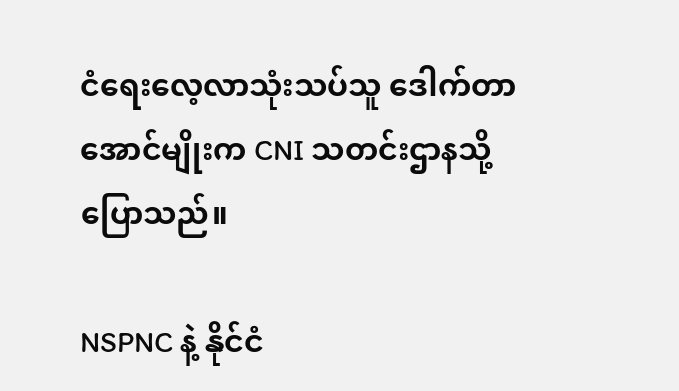ငံရေးလေ့လာသုံးသပ်သူ ဒေါက်တာအောင်မျိုးက CNI သတင်းဌာနသို့ ပြောသည်။

NSPNC နဲ့ နိုင်ငံ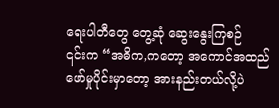ရေးပါတီတွေ တွေ့ဆုံ ဆွေးနွေးကြစဉ်
၎င်းက “အဓိက,ကတော့ အကောင်အထည် ဖော်မှုပိုင်းမှာတော့ အားနည်းတယ်လို့ပဲ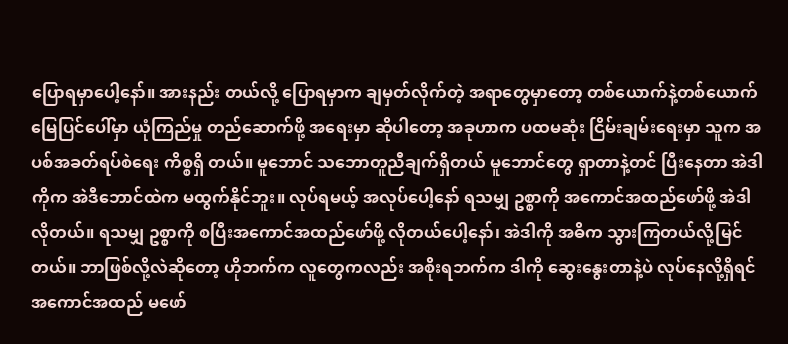ပြောရမှာပေါ့နော်။ အားနည်း တယ်လို့ ပြောရမှာက ချမှတ်လိုက်တဲ့ အရာတွေမှာတော့ တစ်ယောက်နဲ့တစ်ယောက် မြေပြင်ပေါ်မှာ ယုံကြည်မှု တည်ဆောက်ဖို့ အရေးမှာ ဆိုပါတော့ အခုဟာက ပထမဆုံး ငြိမ်းချမ်းရေးမှာ သူက အပစ်အခတ်ရပ်စဲရေး ကိစ္စရှိ တယ်။ မူဘောင် သဘောတူညီချက်ရှိတယ် မူဘောင်တွေ ရှာတာနဲ့တင် ပြီးနေတာ အဲဒါကိုက အဲဒီဘောင်ထဲက မထွက်နိုင်ဘူး။ လုပ်ရမယ့် အလုပ်ပေါ့နော် ရသမျှ ဥစ္စာကို အကောင်အထည်ဖော်ဖို့ အဲဒါလိုတယ်။ ရသမျှ ဥစ္စာကို စပြီးအကောင်အထည်ဖော်ဖို့ လိုတယ်ပေါ့နော်၊ အဲဒါကို အဓိက သွားကြတယ်လို့မြင်တယ်။ ဘာဖြစ်လို့လဲဆိုတော့ ဟိုဘက်က လူတွေကလည်း အစိုးရဘက်က ဒါကို ဆွေးနွေးတာနဲ့ပဲ လုပ်နေလို့ရှိရင် အကောင်အထည် မဖော်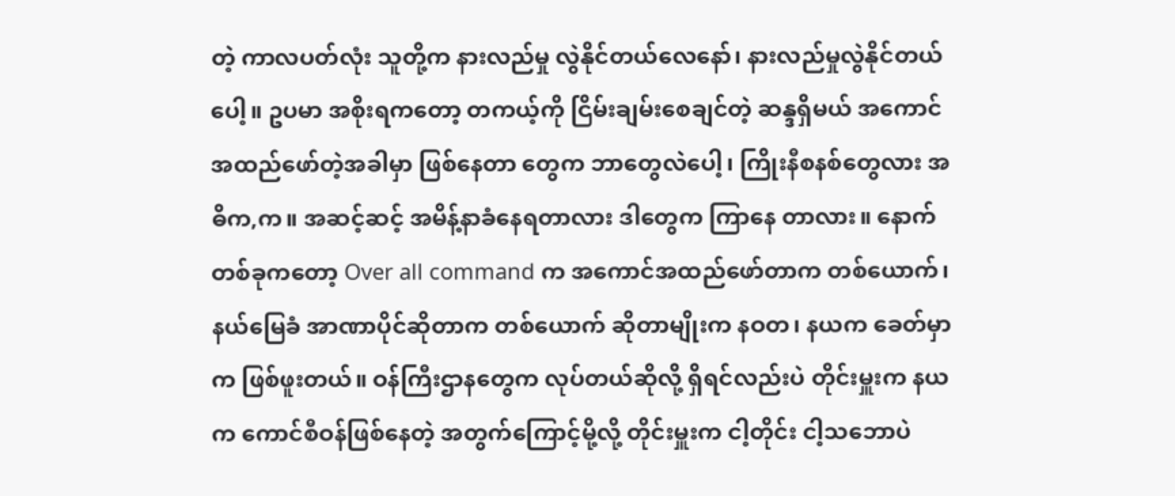တဲ့ ကာလပတ်လုံး သူတို့က နားလည်မှု လွဲနိုင်တယ်လေနော်၊ နားလည်မှုလွဲနိုင်တယ်ပေါ့။ ဥပမာ အစိုးရကတော့ တကယ့်ကို ငြိမ်းချမ်းစေချင်တဲ့ ဆန္ဒရှိမယ် အကောင်အထည်ဖော်တဲ့အခါမှာ ဖြစ်နေတာ တွေက ဘာတွေလဲပေါ့၊ ကြိုးနီစနစ်တွေလား အဓိက,က။ အဆင့်ဆင့် အမိန့်နာခံနေရတာလား ဒါတွေက ကြာနေ တာလား။ နောက်တစ်ခုကတော့ Over all command က အကောင်အထည်ဖော်တာက တစ်ယောက်၊ နယ်မြေခံ အာဏာပိုင်ဆိုတာက တစ်ယောက် ဆိုတာမျိုးက နဝတ၊ နယက ခေတ်မှာက ဖြစ်ဖူးတယ်။ ဝန်ကြီးဌာနတွေက လုပ်တယ်ဆိုလို့ ရှိရင်လည်းပဲ တိုင်းမှူးက နယက ကောင်စီဝန်ဖြစ်နေတဲ့ အတွက်ကြောင့်မို့လို့ တိုင်းမှူးက ငါ့တိုင်း ငါ့သဘောပဲ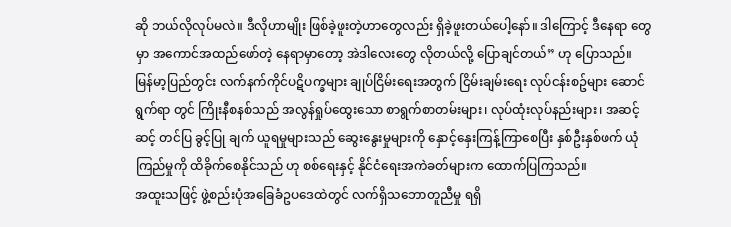ဆို ဘယ်လိုလုပ်မလဲ။ ဒီလိုဟာမျိုး ဖြစ်ခဲ့ဖူးတဲ့ဟာတွေလည်း ရှိခဲ့ဖူးတယ်ပေါ့နော်။ ဒါကြောင့် ဒီနေရာ တွေမှာ အကောင်အထည်ဖော်တဲ့ နေရာမှာတော့ အဲဒါလေးတွေ လိုတယ်လို့ ပြောချင်တယ်” ဟု ပြောသည်။
မြန်မာ့ပြည်တွင်း လက်နက်ကိုင်ပဋိပက္ခများ ချုပ်ငြိမ်းရေးအတွက် ငြိမ်းချမ်းရေး လုပ်ငန်းစဥ်များ ဆောင်ရွက်ရာ တွင် ကြိုးနီစနစ်သည် အလွန်ရှုပ်ထွေးသော စာရွက်စာတမ်းများ၊ လုပ်ထုံးလုပ်နည်းများ၊ အဆင့်ဆင့် တင်ပြ ခွင့်ပြု ချက် ယူရမှုများသည် ဆွေးနွေးမှုများကို နှောင့်နှေးကြန့်ကြာစေပြီး နှစ်ဦးနှစ်ဖက် ယုံကြည်မှုကို ထိခိုက်စေနိုင်သည် ဟု စစ်ရေးနှင့် နိုင်ငံရေးအကဲခတ်များက ထောက်ပြကြသည်။
အထူးသဖြင့် ဖွဲ့စည်းပုံအခြေခံဥပဒေထဲတွင် လက်ရှိသဘောတူညီမှု ရရှိ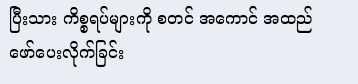ပြီးသား ကိစ္စရပ်များကို စတင် အကောင် အထည် ဖော်ပေးလိုက်ခြင်း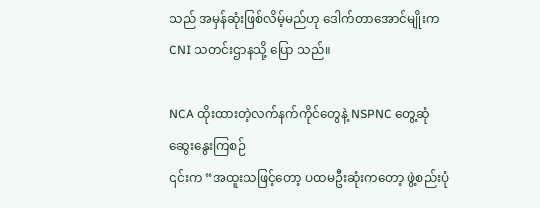သည် အမှန်ဆုံးဖြစ်လိမ့်မည်ဟု ဒေါက်တာအောင်မျိုးက CNI သတင်းဌာနသို့ ပြော သည်။

NCA ထိုးထားတဲ့လက်နက်ကိုင်တွေနဲ့ NSPNC တွေ့ဆုံဆွေးနွေးကြစဉ်
၎င်းက “အထူးသဖြင့်တော့ ပထမဦးဆုံးကတော့ ဖွဲ့စည်းပုံ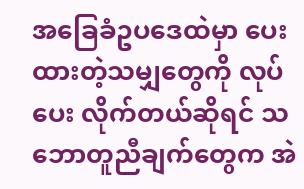အခြေခံဥပဒေထဲမှာ ပေးထားတဲ့သမျှတွေကို လုပ်ပေး လိုက်တယ်ဆိုရင် သဘောတူညီချက်တွေက အဲ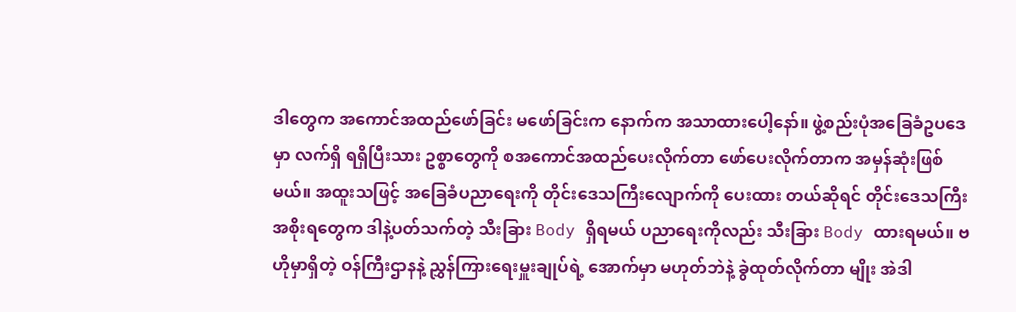ဒါတွေက အကောင်အထည်ဖော်ခြင်း မဖော်ခြင်းက နောက်က အသာထားပေါ့နော်။ ဖွဲ့စည်းပုံအခြေခံဥပဒေမှာ လက်ရှိ ရရှိပြီးသား ဥစ္စာတွေကို စအကောင်အထည်ပေးလိုက်တာ ဖော်ပေးလိုက်တာက အမှန်ဆုံးဖြစ်မယ်။ အထူးသဖြင့် အခြေခံပညာရေးကို တိုင်းဒေသကြီးလျောက်ကို ပေးထား တယ်ဆိုရင် တိုင်းဒေသကြီးအစိုးရတွေက ဒါနဲ့ပတ်သက်တဲ့ သီးခြား Body ရှိရမယ် ပညာရေးကိုလည်း သီးခြား Body ထားရမယ်။ ဗဟိုမှာရှိတဲ့ ဝန်ကြီးဌာနနဲ့ ညွှန်ကြားရေးမှူးချုပ်ရဲ့ အောက်မှာ မဟုတ်ဘဲနဲ့ ခွဲထုတ်လိုက်တာ မျိုး အဲဒါ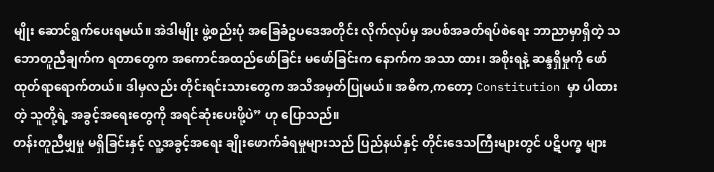မျိုး ဆောင်ရွက်ပေးရမယ်။ အဲဒါမျိုး ဖွဲ့စည်းပုံ အခြေခံဥပဒေအတိုင်း လိုက်လုပ်မှ အပစ်အခတ်ရပ်စဲရေး ဘာညာမှာရှိတဲ့ သဘောတူညီချက်က ရတာတွေက အကောင်အထည်ဖော်ခြင်း မဖော်ခြင်းက နောက်က အသာ ထား၊ အစိုးရနဲ့ ဆန္ဒရှိမှုကို ဖော်ထုတ်ရာရောက်တယ်။ ဒါမှလည်း တိုင်းရင်းသားတွေက အသိအမှတ်ပြုမယ်။ အဓိက,ကတော့ Constitution မှာ ပါထားတဲ့ သူတို့ရဲ့ အခွင့်အရေးတွေကို အရင်ဆုံးပေးဖို့ပဲ” ဟု ပြောသည်။
တန်းတူညီမျှမှု မရှိခြင်းနှင့် လူ့အခွင့်အရေး ချိုးဖောက်ခံရမှုများသည် ပြည်နယ်နှင့် တိုင်းဒေသကြီးများတွင် ပဋိပက္ခ များ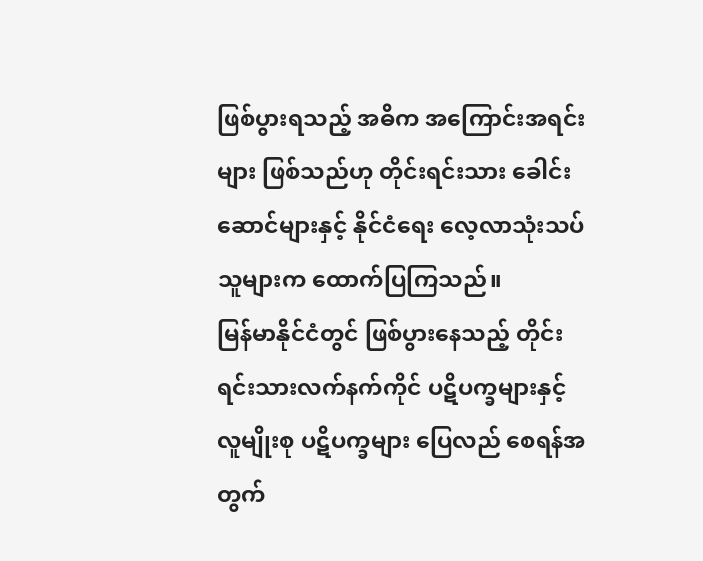ဖြစ်ပွားရသည့် အဓိက အကြောင်းအရင်းများ ဖြစ်သည်ဟု တိုင်းရင်းသား ခေါင်းဆောင်များနှင့် နိုင်ငံရေး လေ့လာသုံးသပ်သူများက ထောက်ပြကြသည်။
မြန်မာနိုင်ငံတွင် ဖြစ်ပွားနေသည့် တိုင်းရင်းသားလက်နက်ကိုင် ပဋိပက္ခများနှင့် လူမျိုးစု ပဋိပက္ခများ ပြေလည် စေရန်အတွက်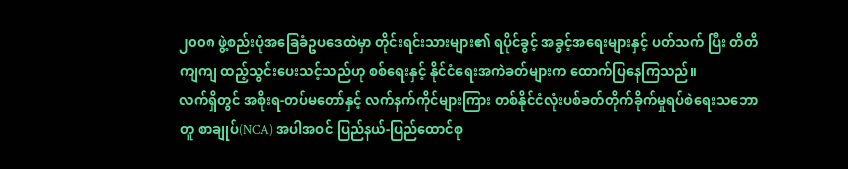၂၀၀၈ ဖွဲ့စည်းပုံအခြေခံဥပဒေထဲမှာ တိုင်းရင်းသားများ၏ ရပိုင်ခွင့် အခွင့်အရေးများနှင့် ပတ်သက် ပြီး တိတိကျကျ ထည့်သွင်းပေးသင့်သည်ဟု စစ်ရေးနှင့် နိုင်ငံရေးအကဲခတ်များက ထောက်ပြနေကြသည်။
လက်ရှိတွင် အစိုးရ-တပ်မတော်နှင့် လက်နက်ကိုင်များကြား တစ်နိုင်ငံလုံးပစ်ခတ်တိုက်ခိုက်မှုရပ်စဲရေးသဘောတူ စာချုပ်(NCA) အပါအဝင် ပြည်နယ်-ပြည်ထောင်စု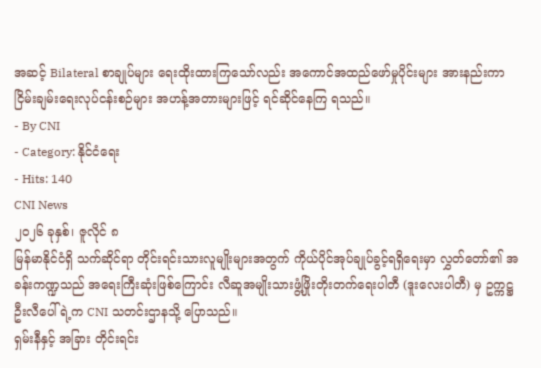အဆင့် Bilateral စာချုပ်များ ရေးထိုးထားကြသော်လည်း အကောင်အထည်ဖော်မှုပိုင်းများ အားနည်းကာ ငြိမ်းချမ်းရေးလုပ်ငန်းစဉ်များ အဟန့်အတားများဖြင့် ရင်ဆိုင်နေကြ ရသည်။
- By CNI
- Category: နိုင်ငံရေး
- Hits: 140
CNI News
၂၀၂၆ ခုနှစ်၊ ဇူလိုင် ၈
မြန်မာနိုင်ငံရှိ သက်ဆိုင်ရာ တိုင်းရင်းသားလူမျိုးများအတွက် ကိုယ်ပိုင်အုပ်ချုပ်ခွင့်ရရှိရေးမှာ လွှတ်တော်၏ အခန်းကဏ္ဍသည် အရေးကြီးဆုံးဖြစ်ကြောင်း လီဆူအမျိုးသားဖွံ့ဖြိုးတိုးတက်ရေးပါတီ (ဒူးလေးပါတီ) မှ ဥက္ကဋ္ဌ ဦးလီပေါ်ရဲ့က CNI သတင်းဌာနသို့ ပြောသည်။
ရှမ်းနီနှင့် အခြား တိုင်းရင်း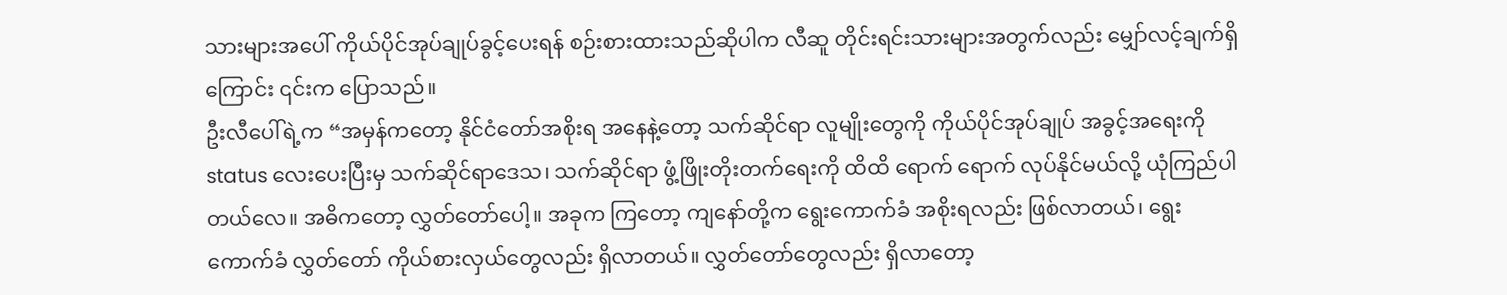သားများအပေါ် ကိုယ်ပိုင်အုပ်ချုပ်ခွင့်ပေးရန် စဉ်းစားထားသည်ဆိုပါက လီဆူ တိုင်းရင်းသားများအတွက်လည်း မျှော်လင့်ချက်ရှိကြောင်း ၎င်းက ပြောသည်။
ဦးလီပေါ်ရဲ့က “အမှန်ကတော့ နိုင်ငံတော်အစိုးရ အနေနဲ့တော့ သက်ဆိုင်ရာ လူမျိုးတွေကို ကိုယ်ပိုင်အုပ်ချုပ် အခွင့်အရေးကို status လေးပေးပြီးမှ သက်ဆိုင်ရာဒေသ၊ သက်ဆိုင်ရာ ဖွံ့ဖြိုးတိုးတက်ရေးကို ထိထိ ရောက် ရောက် လုပ်နိုင်မယ်လို့ ယုံကြည်ပါတယ်လေ။ အဓိကတော့ လွှတ်တော်ပေါ့။ အခုက ကြတော့ ကျနော်တို့က ရွေးကောက်ခံ အစိုးရလည်း ဖြစ်လာတယ်၊ ရွေးကောက်ခံ လွှတ်တော် ကိုယ်စားလှယ်တွေလည်း ရှိလာတယ်။ လွှတ်တော်တွေလည်း ရှိလာတော့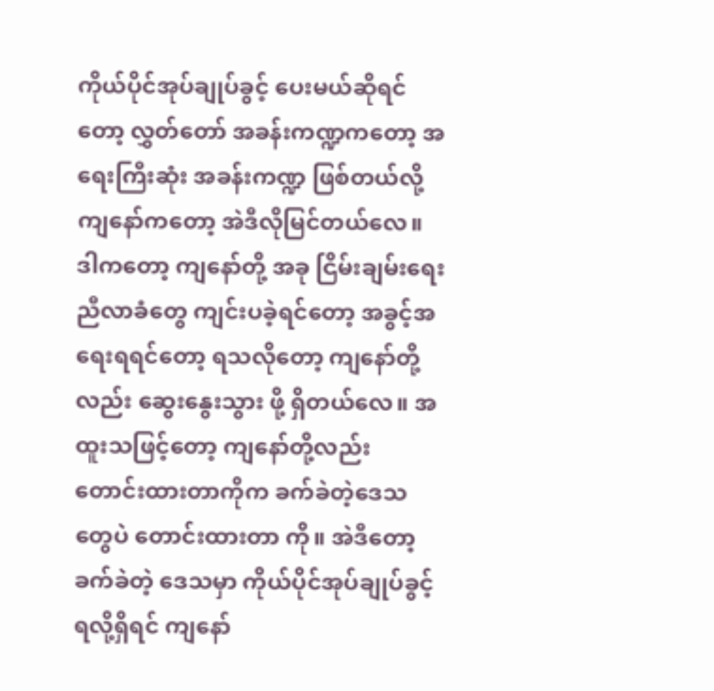ကိုယ်ပိုင်အုပ်ချုပ်ခွင့် ပေးမယ်ဆိုရင်တော့ လွှတ်တော် အခန်းကဏ္ဍကတော့ အရေးကြီးဆုံး အခန်းကဏ္ဍ ဖြစ်တယ်လို့ ကျနော်ကတော့ အဲဒီလိုမြင်တယ်လေ။ ဒါကတော့ ကျနော်တို့ အခု ငြိမ်းချမ်းရေးညီလာခံတွေ ကျင်းပခဲ့ရင်တော့ အခွင့်အရေးရရင်တော့ ရသလိုတော့ ကျနော်တို့လည်း ဆွေးနွေးသွား ဖို့ ရှိတယ်လေ။ အထူးသဖြင့်တော့ ကျနော်တို့လည်း တောင်းထားတာကိုက ခက်ခဲတဲ့ဒေသတွေပဲ တောင်းထားတာ ကို။ အဲဒီတော့ ခက်ခဲတဲ့ ဒေသမှာ ကိုယ်ပိုင်အုပ်ချုပ်ခွင့်ရလို့ရှိရင် ကျနော်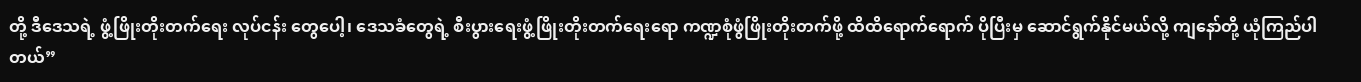တို့ ဒီဒေသရဲ့ ဖွံ့ဖြိုးတိုးတက်ရေး လုပ်ငန်း တွေပေါ့၊ ဒေသခံတွေရဲ့ စီးပွားရေးဖွံ့ဖြိုးတိုးတက်ရေးရော ကဏ္ဍစုံဖွံဖြိုးတိုးတက်ဖို့ ထိထိရောက်ရောက် ပိုပြီးမှ ဆောင်ရွက်နိုင်မယ်လို့ ကျနော်တို့ ယုံကြည်ပါတယ်”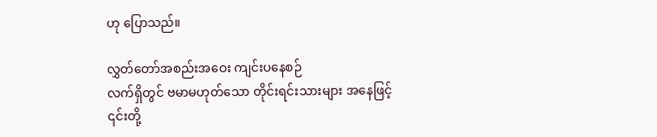ဟု ပြောသည်။

လွှတ်တော်အစည်းအဝေး ကျင်းပနေစဉ်
လက်ရှိတွင် ဗမာမဟုတ်သော တိုင်းရင်းသားများ အနေဖြင့် ၎င်းတို့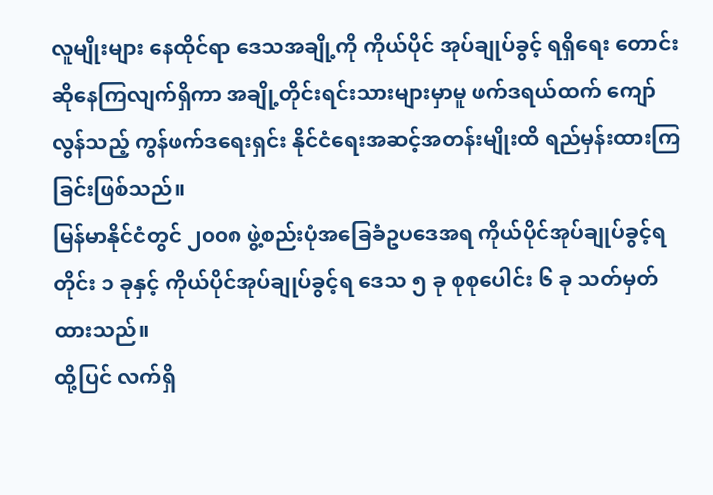လူမျိုးများ နေထိုင်ရာ ဒေသအချို့ကို ကိုယ်ပိုင် အုပ်ချုပ်ခွင့် ရရှိရေး တောင်းဆိုနေကြလျက်ရှိကာ အချို့တိုင်းရင်းသားများမှာမူ ဖက်ဒရယ်ထက် ကျော်လွန်သည့် ကွန်ဖက်ဒရေးရှင်း နိုင်ငံရေးအဆင့်အတန်းမျိုးထိ ရည်မှန်းထားကြခြင်းဖြစ်သည်။
မြန်မာနိုင်ငံတွင် ၂၀၀၈ ဖွဲ့စည်းပုံအခြေခံဥပဒေအရ ကိုယ်ပိုင်အုပ်ချုပ်ခွင့်ရတိုင်း ၁ ခုနှင့် ကိုယ်ပိုင်အုပ်ချုပ်ခွင့်ရ ဒေသ ၅ ခု စုစုပေါင်း ၆ ခု သတ်မှတ်ထားသည်။
ထို့ပြင် လက်ရှိ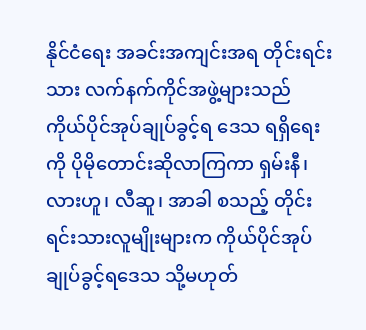နိုင်ငံရေး အခင်းအကျင်းအရ တိုင်းရင်းသား လက်နက်ကိုင်အဖွဲ့များသည် ကိုယ်ပိုင်အုပ်ချုပ်ခွင့်ရ ဒေသ ရရှိရေးကို ပိုမိုတောင်းဆိုလာကြကာ ရှမ်းနီ၊ လားဟူ၊ လီဆူ၊ အာခါ စသည့် တိုင်းရင်းသားလူမျိုးများက ကိုယ်ပိုင်အုပ်ချုပ်ခွင့်ရဒေသ သို့မဟုတ်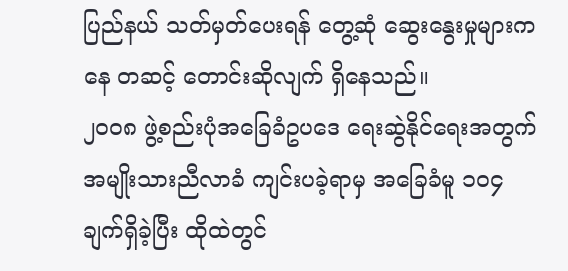ပြည်နယ် သတ်မှတ်ပေးရန် တွေ့ဆုံ ဆွေးနွေးမှုများကနေ တဆင့် တောင်းဆိုလျက် ရှိနေသည်။
၂၀၀၈ ဖွဲ့စည်းပုံအခြေခံဥပဒေ ရေးဆွဲနိုင်ရေးအတွက် အမျိုးသားညီလာခံ ကျင်းပခဲ့ရာမှ အခြေခံမူ ၁၀၄ ချက်ရှိခဲ့ပြီး ထိုထဲတွင်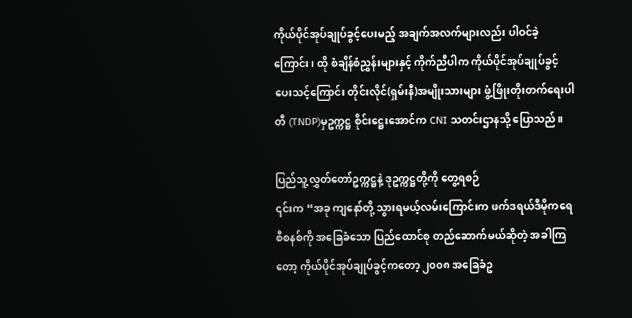ကိုယ်ပိုင်အုပ်ချုပ်ခွင့်ပေးမည့် အချက်အလက်များလည်း ပါဝင်ခဲ့ကြောင်း၊ ထို စံချိန်စံညွှန်းများနှင့် ကိုက်ညီပါက ကိုယ်ပိုင်အုပ်ချုပ်ခွင့် ပေးသင့်ကြောင်း တိုင်းလိုင်(ရှမ်းနီ)အမျိုးသားများ ဖွံ့ဖြိုးတိုးတက်ရေးပါတီ (TNDP)မှဥက္ကဋ္ဌ စိုင်းဋ္ဌေးအောင်က CNI သတင်းဌာနသို့ ပြောသည်။

ပြည်သူ့လွှတ်တော်ဥက္ကဋ္ဌနဲ့ ဒုဥက္ကဋ္ဌတို့ကို တွေ့ရစဉ်
၎င်းက “အခု ကျနော်တို့ သွားရမယ့်လမ်းကြောင်းက ဖက်ဒရယ်ဒီမိုကရေစီစနစ်ကို အခြေခံသော ပြည်ထောင်စု တည်ဆောက်မယ်ဆိုတဲ့ အခါကြတော့ ကိုယ်ပိုင်အုပ်ချုပ်ခွင့်ကတော့ ၂၀၀၈ အခြေခံဥ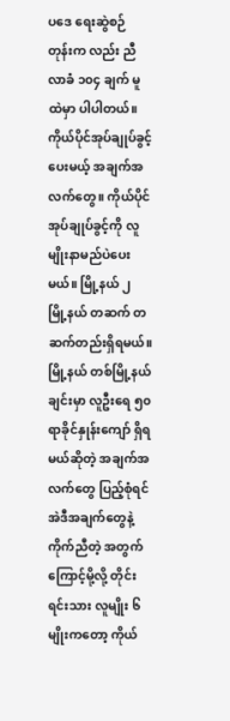ပဒေ ရေးဆွဲစဉ် တုန်းက လည်း ညီလာခံ ၁၀၄ ချက် မူထဲမှာ ပါပါတယ်။ ကိုယ်ပိုင်အုပ်ချုပ်ခွင့်ပေးမယ့် အချက်အလက်တွေ။ ကိုယ်ပိုင် အုပ်ချုပ်ခွင့်ကို လူမျိုးနာမည်ပဲပေးမယ်။ မြို့နယ် ၂ မြို့နယ် တဆက် တဆက်တည်းရှိရမယ်။ မြို့နယ် တစ်မြို့နယ် ချင်းမှာ လူဦးရေ ၅၀ ရာခိုင်နှုန်းကျော် ရှိရမယ်ဆိုတဲ့ အချက်အလက်တွေ ပြည့်စုံရင် အဲဒီအချက်တွေနဲ့ ကိုက်ညီတဲ့ အတွက်ကြောင့်မို့လို့ တိုင်းရင်းသား လူမျိုး ၆ မျိုးကတော့ ကိုယ်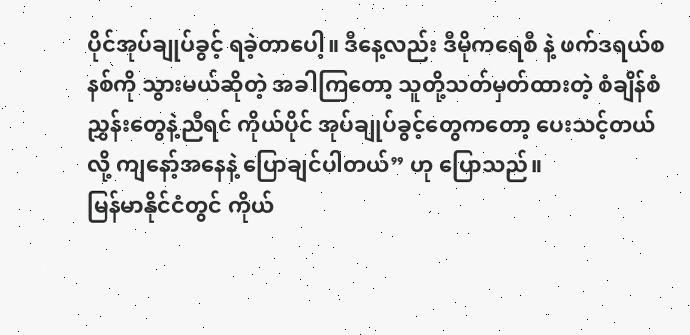ပိုင်အုပ်ချုပ်ခွင့် ရခဲ့တာပေါ့။ ဒီနေ့လည်း ဒီမိုကရေစီ နဲ့ ဖက်ဒရယ်စနစ်ကို သွားမယ်ဆိုတဲ့ အခါကြတော့ သူတို့သတ်မှတ်ထားတဲ့ စံချိန်စံညွှန်းတွေနဲ့ညီရင် ကိုယ်ပိုင် အုပ်ချုပ်ခွင့်တွေကတော့ ပေးသင့်တယ်လို့ ကျနော့်အနေနဲ့ ပြောချင်ပါတယ်” ဟု ပြောသည်။
မြန်မာနိုင်ငံတွင် ကိုယ်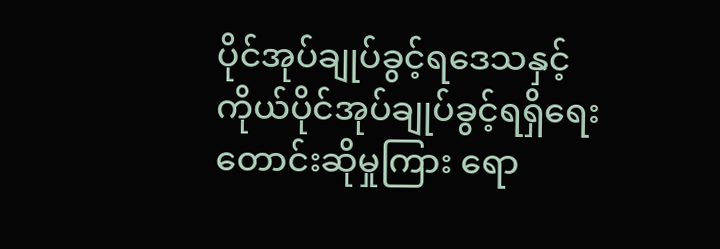ပိုင်အုပ်ချုပ်ခွင့်ရဒေသနှင့် ကိုယ်ပိုင်အုပ်ချုပ်ခွင့်ရရှိရေး တောင်းဆိုမှုကြား ရော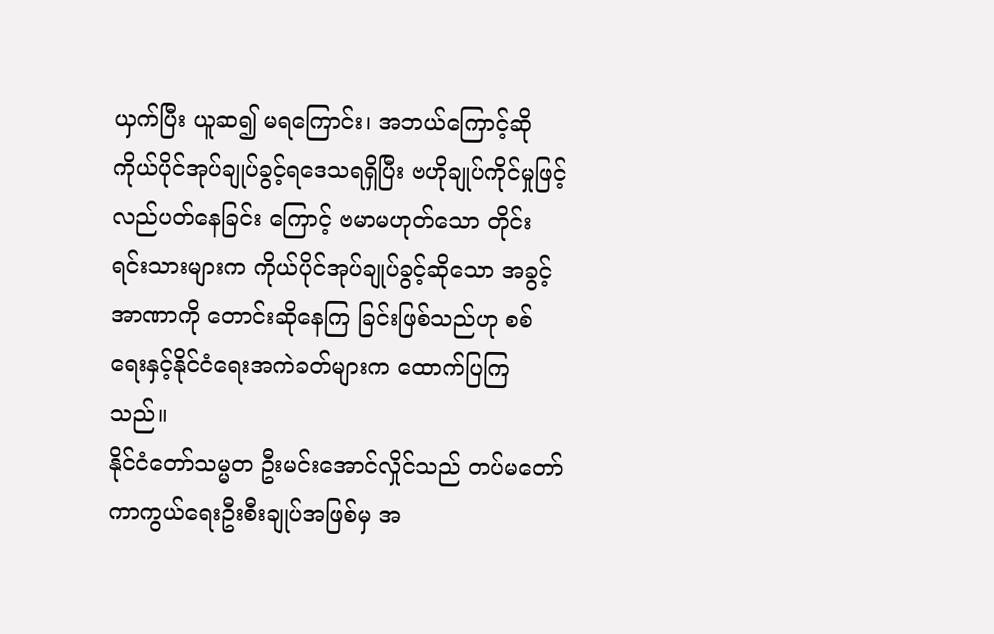ယှက်ပြီး ယူဆ၍ မရကြောင်း၊ အဘယ်ကြောင့်ဆို ကိုယ်ပိုင်အုပ်ချုပ်ခွင့်ရဒေသရရှိပြီး ဗဟိုချုပ်ကိုင်မှုဖြင့် လည်ပတ်နေခြင်း ကြောင့် ဗမာမဟုတ်သော တိုင်းရင်းသားများက ကိုယ်ပိုင်အုပ်ချုပ်ခွင့်ဆိုသော အခွင့်အာဏာကို တောင်းဆိုနေကြ ခြင်းဖြစ်သည်ဟု စစ်ရေးနှင့်နိုင်ငံရေးအကဲခတ်များက ထောက်ပြကြသည်။
နိုင်ငံတော်သမ္မတ ဦးမင်းအောင်လှိုင်သည် တပ်မတော်ကာကွယ်ရေးဦးစီးချုပ်အဖြစ်မှ အ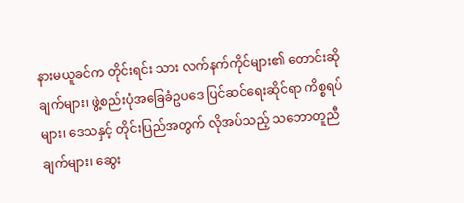နားမယူခင်က တိုင်းရင်း သား လက်နက်ကိုင်များ၏ တောင်းဆိုချက်များ၊ ဖွဲ့စည်းပုံအခြေခံဥပဒေ ပြင်ဆင်ရေးဆိုင်ရာ ကိစ္စရပ်များ၊ ဒေသနှင့် တိုင်းပြည်အတွက် လိုအပ်သည့် သဘောတူညီချက်များ၊ ဆွေး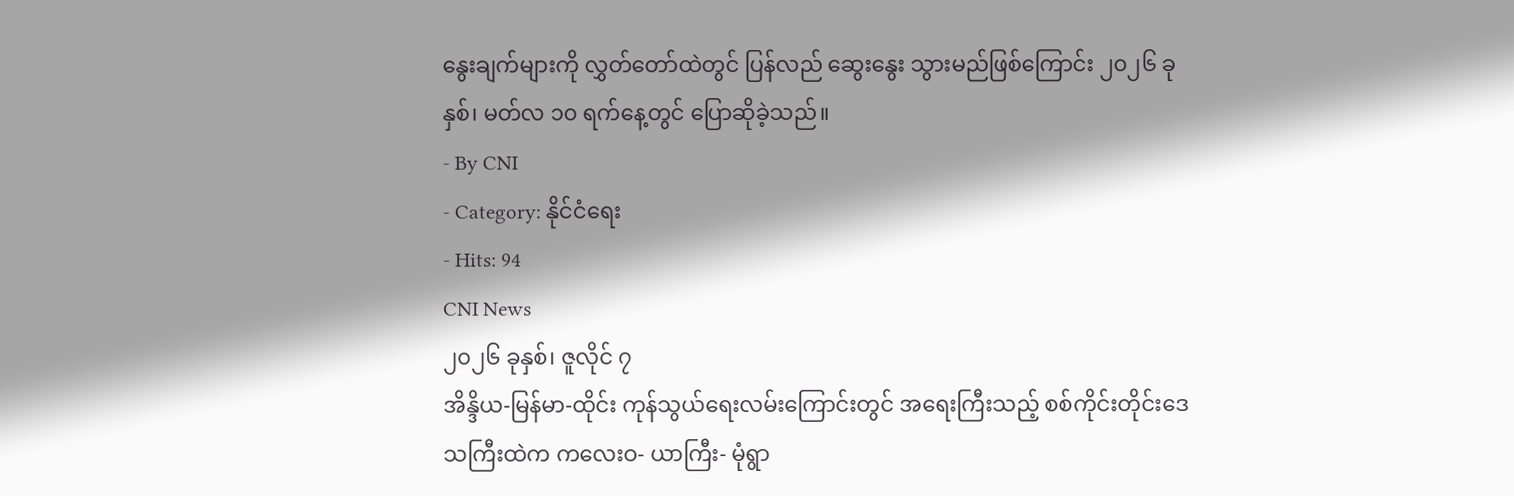နွေးချက်များကို လွှတ်တော်ထဲတွင် ပြန်လည် ဆွေးနွေး သွားမည်ဖြစ်ကြောင်း ၂၀၂၆ ခုနှစ်၊ မတ်လ ၁၀ ရက်နေ့တွင် ပြောဆိုခဲ့သည်။
- By CNI
- Category: နိုင်ငံရေး
- Hits: 94
CNI News
၂၀၂၆ ခုနှစ်၊ ဇူလိုင် ၇
အိန္ဒိယ-မြန်မာ-ထိုင်း ကုန်သွယ်ရေးလမ်းကြောင်းတွင် အရေးကြီးသည့် စစ်ကိုင်းတိုင်းဒေသကြီးထဲက ကလေးဝ- ယာကြီး- မုံရွာ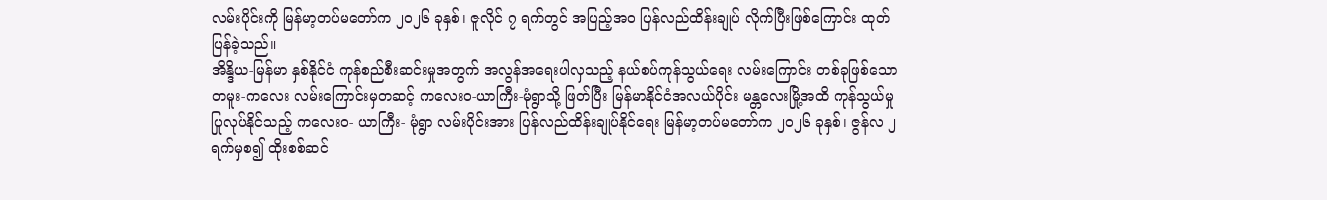လမ်းပိုင်းကို မြန်မာ့တပ်မတော်က ၂၀၂၆ ခုနှစ်၊ ဇူလိုင် ၇ ရက်တွင် အပြည့်အဝ ပြန်လည်ထိန်းချုပ် လိုက်ပြီးဖြစ်ကြောင်း ထုတ်ပြန်ခဲ့သည်။
အိန္ဒိယ-မြန်မာ နှစ်နိုင်ငံ ကုန်စည်စီးဆင်းမှုအတွက် အလွန်အရေးပါလှသည့် နယ်စပ်ကုန်သွယ်ရေး လမ်းကြောင်း တစ်ခုဖြစ်သော တမူး-ကလေး လမ်းကြောင်းမှတဆင့် ကလေးဝ-ယာကြီး-မုံရွာသို့ ဖြတ်ပြီး မြန်မာနိုင်ငံအလယ်ပိုင်း မန္တလေးမြို့အထိ ကုန်သွယ်မှု ပြုလုပ်နိုင်သည့် ကလေးဝ- ယာကြီး- မုံရွာ လမ်းပိုင်းအား ပြန်လည်ထိန်းချုပ်နိုင်ရေး မြန်မာ့တပ်မတော်က ၂၀၂၆ ခုနှစ်၊ ဇွန်လ ၂ ရက်မှစ၍ ထိုးစစ်ဆင်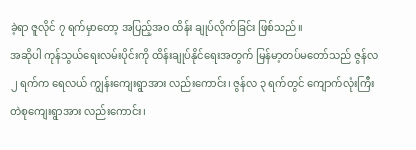ခဲ့ရာ ဇူလိုင် ၇ ရက်မှာတော့ အပြည့်အဝ ထိန်း ချုပ်လိုက်ခြင်း ဖြစ်သည်။
အဆိုပါ ကုန်သွယ်ရေးလမ်းပိုင်းကို ထိန်းချုပ်နိုင်ရေးအတွက် မြန်မာ့တပ်မတော်သည် ဇွန်လ ၂ ရက်က ရေလယ် ကျွန်းကျေးရွာအား လည်းကောင်း၊ ဇွန်လ ၃ ရက်တွင် ကျောက်လုံးကြီးတဲစုကျေးရွာအား လည်းကောင်း၊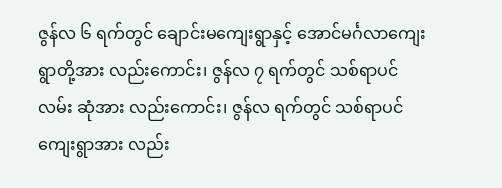ဇွန်လ ၆ ရက်တွင် ချောင်းမကျေးရွာနှင့် အောင်မင်္ဂလာကျေးရွာတို့အား လည်းကောင်း၊ ဇွန်လ ၇ ရက်တွင် သစ်ရာပင်လမ်း ဆုံအား လည်းကောင်း၊ ဇွန်လ ရက်တွင် သစ်ရာပင်ကျေးရွာအား လည်း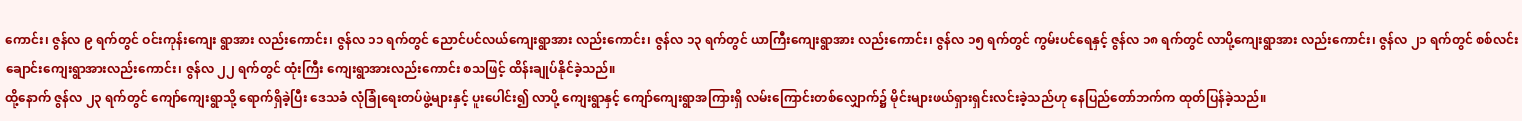ကောင်း၊ ဇွန်လ ၉ ရက်တွင် ဝင်းကုန်းကျေး ရွာအား လည်းကောင်း၊ ဇွန်လ ၁၁ ရက်တွင် ညောင်ပင်လယ်ကျေးရွာအား လည်းကောင်း၊ ဇွန်လ ၁၃ ရက်တွင် ယာကြီးကျေးရွာအား လည်းကောင်း၊ ဇွန်လ ၁၅ ရက်တွင် ကွမ်းပင်ရေနှင့် ဇွန်လ ၁၈ ရက်တွင် လာပို့ကျေးရွာအား လည်းကောင်း၊ ဇွန်လ ၂၁ ရက်တွင် စစ်လင်းချောင်းကျေးရွာအားလည်းကောင်း၊ ဇွန်လ ၂၂ ရက်တွင် ထုံးကြီး ကျေးရွာအားလည်းကောင်း စသဖြင့် ထိန်းချုပ်နိုင်ခဲ့သည်။
ထို့နောက် ဇွန်လ ၂၃ ရက်တွင် ကျော်ကျေးရွာသို့ ရောက်ရှိခဲ့ပြီး ဒေသခံ လုံခြုံရေးတပ်ဖွဲ့များနှင့် ပူးပေါင်း၍ လာပို့ ကျေးရွာနှင့် ကျော်ကျေးရွာအကြားရှိ လမ်းကြောင်းတစ်လျှောက်၌ မိုင်းများဖယ်ရှားရှင်းလင်းခဲ့သည်ဟု နေပြည်တော်ဘက်က ထုတ်ပြန်ခဲ့သည်။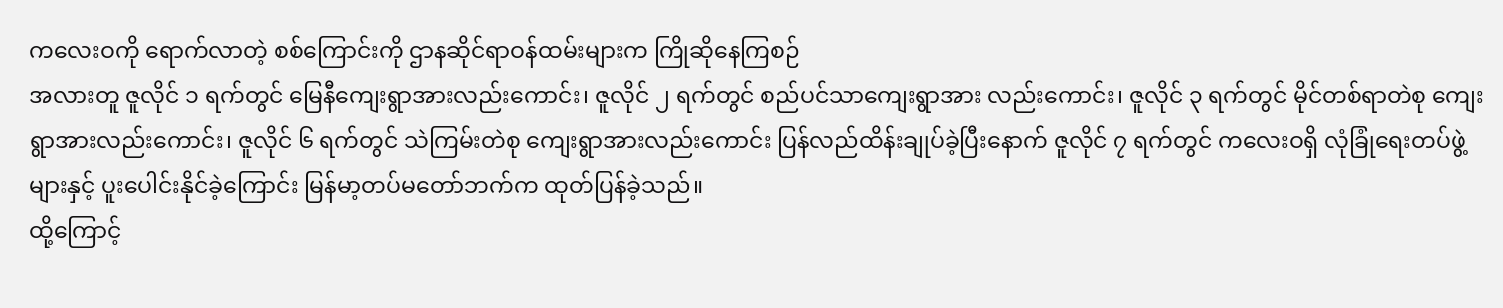ကလေးဝကို ရောက်လာတဲ့ စစ်ကြောင်းကို ဌာနဆိုင်ရာဝန်ထမ်းများက ကြိုဆိုနေကြစဉ်
အလားတူ ဇူလိုင် ၁ ရက်တွင် မြေနီကျေးရွာအားလည်းကောင်း၊ ဇူလိုင် ၂ ရက်တွင် စည်ပင်သာကျေးရွာအား လည်းကောင်း၊ ဇူလိုင် ၃ ရက်တွင် မိုင်တစ်ရာတဲစု ကျေးရွာအားလည်းကောင်း၊ ဇူလိုင် ၆ ရက်တွင် သဲကြမ်းတဲစု ကျေးရွာအားလည်းကောင်း ပြန်လည်ထိန်းချုပ်ခဲ့ပြီးနောက် ဇူလိုင် ၇ ရက်တွင် ကလေးဝရှိ လုံခြုံရေးတပ်ဖွဲ့များနှင့် ပူးပေါင်းနိုင်ခဲ့ကြောင်း မြန်မာ့တပ်မတော်ဘက်က ထုတ်ပြန်ခဲ့သည်။
ထို့ကြောင့်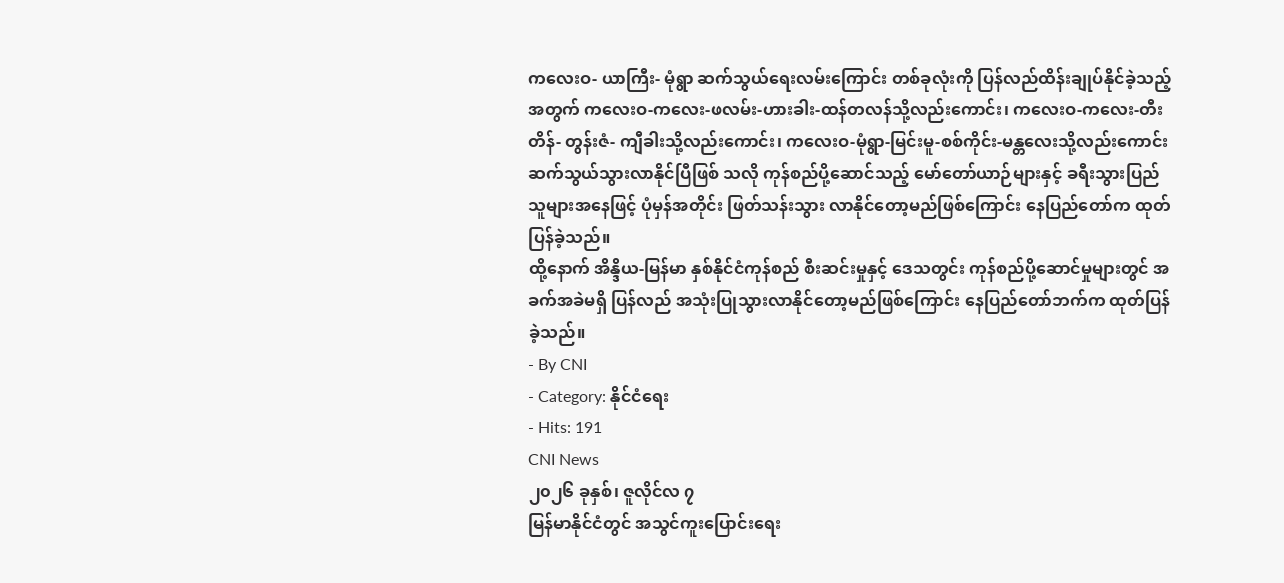ကလေးဝ- ယာကြီး- မုံရွာ ဆက်သွယ်ရေးလမ်းကြောင်း တစ်ခုလုံးကို ပြန်လည်ထိန်းချုပ်နိုင်ခဲ့သည့် အတွက် ကလေးဝ-ကလေး-ဖလမ်း-ဟားခါး-ထန်တလန်သို့လည်းကောင်း၊ ကလေးဝ-ကလေး-တီးတိန်- တွန်းဇံ- ကျီခါးသို့လည်းကောင်း၊ ကလေးဝ-မုံရွာ-မြင်းမူ-စစ်ကိုင်း-မန္တလေးသို့လည်းကောင်း ဆက်သွယ်သွားလာနိုင်ပြီဖြစ် သလို ကုန်စည်ပို့ဆောင်သည့် မော်တော်ယာဉ်များနှင့် ခရီးသွားပြည်သူများအနေဖြင့် ပုံမှန်အတိုင်း ဖြတ်သန်းသွား လာနိုင်တော့မည်ဖြစ်ကြောင်း နေပြည်တော်က ထုတ်ပြန်ခဲ့သည်။
ထို့နောက် အိန္ဒိယ-မြန်မာ နှစ်နိုင်ငံကုန်စည် စီးဆင်းမှုနှင့် ဒေသတွင်း ကုန်စည်ပို့ဆောင်မှုများတွင် အခက်အခဲမရှိ ပြန်လည် အသုံးပြုသွားလာနိုင်တော့မည်ဖြစ်ကြောင်း နေပြည်တော်ဘက်က ထုတ်ပြန်ခဲ့သည်။
- By CNI
- Category: နိုင်ငံရေး
- Hits: 191
CNI News
၂၀၂၆ ခုနှစ်၊ ဇူလိုင်လ ၇
မြန်မာနိုင်ငံတွင် အသွင်ကူးပြောင်းရေး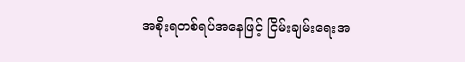အစိုးရတစ်ရပ်အနေဖြင့် ငြိမ်းချမ်းရေးအ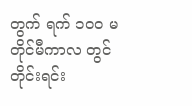တွက် ရက် ၁၀၀ မတိုင်မီကာလ တွင် တိုင်းရင်း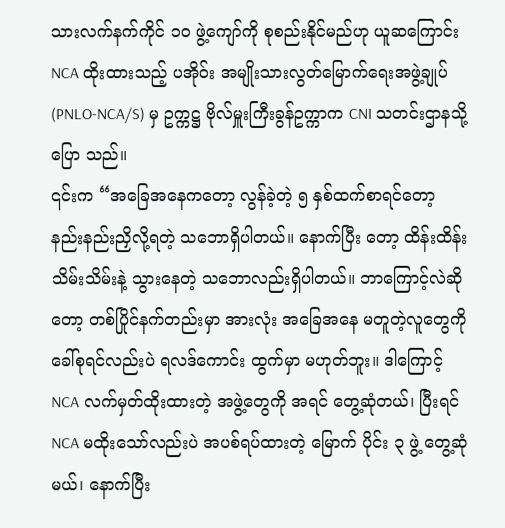သားလက်နက်ကိုင် ၁၀ ဖွဲ့ကျော်ကို စုစည်းနိုင်မည်ဟု ယူဆကြောင်း NCA ထိုးထားသည့် ပအိုဝ်း အမျိုးသားလွတ်မြောက်ရေးအဖွဲ့ချုပ်(PNLO-NCA/S) မှ ဥက္ကဋ္ဌ ဗိုလ်မှူးကြီးခွန်ဥက္ကာက CNI သတင်းဌာနသို့ ပြော သည်။
၎င်းက “အခြေအနေကတော့ လွန်ခဲ့တဲ့ ၅ နှစ်ထက်စာရင်တော့ နည်းနည်းညှိလို့ရတဲ့ သဘောရှိပါတယ်။ နောက်ပြီး တော့ ထိန်းထိန်းသိမ်းသိမ်းနဲ့ သွားနေတဲ့ သဘောလည်းရှိပါတယ်။ ဘာကြောင့်လဲဆိုတော့ တစ်ပြိုင်နက်တည်းမှာ အားလုံး အခြေအနေ မတူတဲ့လူတွေကို ခေါ်စုရင်လည်းပဲ ရလဒ်ကောင်း ထွက်မှာ မဟုတ်ဘူး။ ဒါကြောင့် NCA လက်မှတ်ထိုးထားတဲ့ အဖွဲ့တွေကို အရင် တွေ့ဆုံတယ်၊ ပြီးရင် NCA မထိုးသော်လည်းပဲ အပစ်ရပ်ထားတဲ့ မြောက် ပိုင်း ၃ ဖွဲ့ တွေ့ဆုံမယ်၊ နောက်ပြီး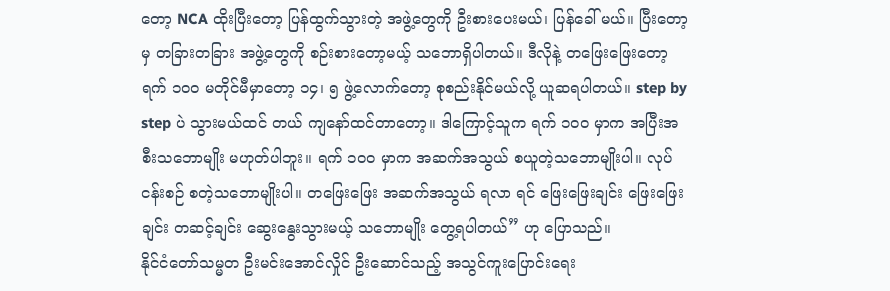တော့ NCA ထိုးပြီးတော့ ပြန်ထွက်သွားတဲ့ အဖွဲ့တွေကို ဦးစားပေးမယ်၊ ပြန်ခေါ် မယ်။ ပြီးတော့မှ တခြားတခြား အဖွဲ့တွေကို စဉ်းစားတော့မယ့် သဘောရှိပါတယ်။ ဒီလိုနဲ့ တဖြေးဖြေးတော့ ရက် ၁၀၀ မတိုင်မီမှာတော့ ၁၄၊ ၅ ဖွဲ့လောက်တော့ စုစည်းနိုင်မယ်လို့ ယူဆရပါတယ်။ step by step ပဲ သွားမယ်ထင် တယ် ကျနော်ထင်တာတော့။ ဒါကြောင့်သူက ရက် ၁၀၀ မှာက အပြီးအစီးသဘောမျိုး မဟုတ်ပါဘူး။ ရက် ၁၀၀ မှာက အဆက်အသွယ် စယူတဲ့သဘောမျိုးပါ။ လုပ်ငန်းစဉ် စတဲ့သဘောမျိုးပါ။ တဖြေးဖြေး အဆက်အသွယ် ရလာ ရင် ဖြေးဖြေးချင်း ဖြေးဖြေးချင်း တဆင့်ချင်း ဆွေးနွေးသွားမယ့် သဘောမျိုး တွေ့ရပါတယ်” ဟု ပြောသည်။
နိုင်ငံတော်သမ္မတ ဦးမင်းအောင်လှိုင် ဦးဆောင်သည့် အသွင်ကူးပြောင်းရေး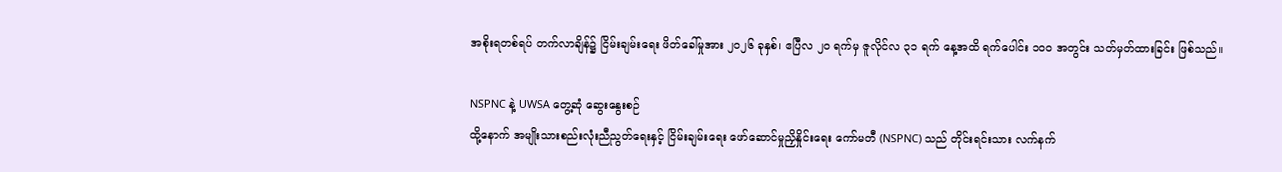အစိုးရတစ်ရပ် တက်လာချိန်၌ ငြိမ်းချမ်းရေး ဖိတ်ခေါ်မှုအား ၂၀၂၆ ခုနှစ်၊ ဧပြီလ ၂၀ ရက်မှ ဇူလိုင်လ ၃၁ ရက် နေ့အထိ ရက်ပေါင်း ၁၀၀ အတွင်း သတ်မှတ်ထားခြင်း ဖြစ်သည်။

NSPNC နဲ့ UWSA တွေ့ဆုံ ဆွေးနွေးစဉ်
ထို့နောက် အမျိုးသားစည်းလုံးညီညွတ်ရေးနှင့် ငြိမ်းချမ်းရေး ဖော်ဆောင်မှုညှိနှိုင်းရေး ကော်မတီ (NSPNC) သည် တိုင်းရင်းသား လက်နက်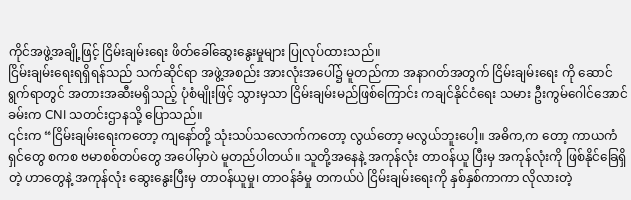ကိုင်အဖွဲ့အချို့ဖြင့် ငြိမ်းချမ်းရေး ဖိတ်ခေါ်ဆွေးနွေးမှုများ ပြုလုပ်ထားသည်။
ငြိမ်းချမ်းရေးရရှိရန်သည် သက်ဆိုင်ရာ အဖွဲ့အစည်း အားလုံးအပေါ်၌ မူတည်ကာ အနာဂတ်အတွက် ငြိမ်းချမ်းရေး ကို ဆောင်ရွက်ရာတွင် အတားအဆီးမရှိသည့် ပုံစံမျိုးဖြင့် သွားမှသာ ငြိမ်းချမ်းမည်ဖြစ်ကြောင်း ကချင်နိုင်ငံရေး သမား ဦးကွမ်ဂေါင်အောင်ခမ်းက CNI သတင်းဌာနသို့ ပြောသည်။
၎င်းက “ငြိမ်းချမ်းရေးကတော့ ကျနော်တို့ သုံးသပ်သလောက်ကတော့ လွယ်တော့ မလွယ်ဘူးပေါ့။ အဓိက,က တော့ ကာယကံရှင်တွေ စကစ ဗမာစစ်တပ်တွေ အပေါ်မှာပဲ မူတည်ပါတယ်။ သူတို့အနေနဲ့ အကုန်လုံး တာဝန်ယူ ပြီးမှ အကုန်လုံးကို ဖြစ်နိုင်ခြေရှိတဲ့ ဟာတွေနဲ့ အကုန်လုံး ဆွေးနွေးပြီးမှ တာဝန်ယူမှု၊ တာဝန်ခံမှု တကယ်ပဲ ငြိမ်းချမ်းရေးကို နှစ်နှစ်ကာကာ လိုလားတဲ့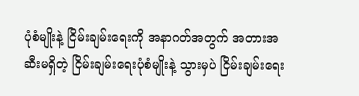ပုံစံမျိုးနဲ့ ငြိမ်းချမ်းရေးကို အနာဂတ်အတွက် အတားအဆီးမရှိတဲ့ ငြိမ်းချမ်းရေးပုံစံမျိုးနဲ့ သွားမှပဲ ငြိမ်းချမ်းရေး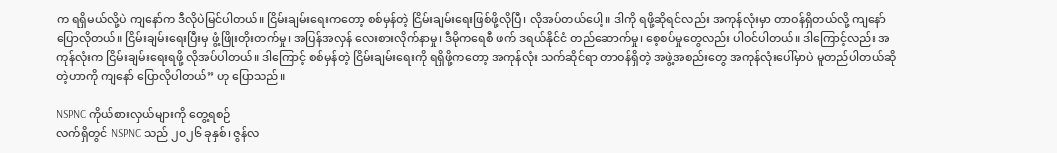က ရရှိမယ်လို့ပဲ ကျနော်က ဒီလိုပဲမြင်ပါတယ်။ ငြိမ်းချမ်းရေးကတော့ စစ်မှန်တဲ့ ငြိမ်းချမ်းရေးဖြစ်ဖို့လိုပြီ၊ လိုအပ်တယ်ပေါ့။ ဒါကို ရဖို့ဆိုရင်လည်း အကုန်လုံးမှာ တာဝန်ရှိတယ်လို့ ကျနော် ပြောလိုတယ်။ ငြိမ်းချမ်းရေးပြီးမှ ဖွံ့ဖြိုးတိုးတက်မှု၊ အပြန်အလှန် လေးစားလိုက်နာမှု၊ ဒီမိုကရေစီ ဖက် ဒရယ်နိုင်ငံ တည်ဆောက်မှု၊ စေ့စပ်မှုတွေလည်း ပါဝင်ပါတယ်။ ဒါကြောင့်လည်း အကုန်လုံးက ငြိမ်းချမ်းရေးရဖို့ လိုအပ်ပါတယ်။ ဒါကြောင့် စစ်မှန်တဲ့ ငြိမ်းချမ်းရေးကို ရရှိဖို့ကတော့ အကုန်လုံး သက်ဆိုင်ရာ တာဝန်ရှိတဲ့ အဖွဲ့အစည်းတွေ အကုန်လုံးပေါ်မှာပဲ မူတည်ပါတယ်ဆိုတဲ့ဟာကို ကျနော် ပြောလိုပါတယ်” ဟု ပြောသည်။

NSPNC ကိုယ်စားလှယ်များကို တွေ့ရစဉ်
လက်ရှိတွင် NSPNC သည် ၂၀၂၆ ခုနှစ်၊ ဇွန်လ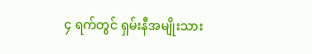၄ ရက်တွင် ရှမ်းနီအမျိုးသား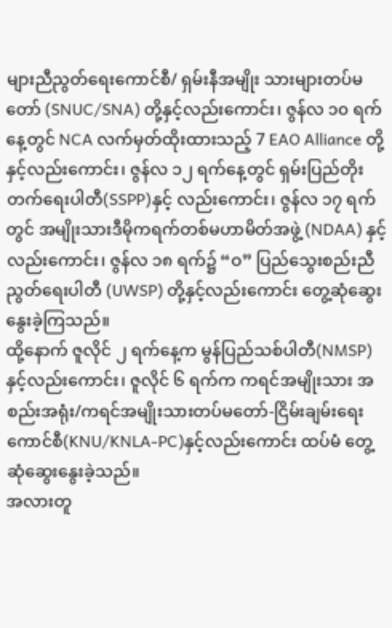များညီညွတ်ရေးကောင်စီ/ ရှမ်းနီအမျိုး သားများတပ်မတော် (SNUC/SNA) တို့နှင့်လည်းကောင်း၊ ဇွန်လ ၁၀ ရက်နေ့တွင် NCA လက်မှတ်ထိုးထားသည့် 7 EAO Alliance တို့နှင့်လည်းကောင်း၊ ဇွန်လ ၁၂ ရက်နေ့တွင် ရှမ်းပြည်တိုးတက်ရေးပါတီ(SSPP)နှင့် လည်းကောင်း၊ ဇွန်လ ၁၇ ရက်တွင် အမျိုးသားဒီမိုကရက်တစ်မဟာမိတ်အဖွဲ့ (NDAA) နှင့်လည်းကောင်း၊ ဇွန်လ ၁၈ ရက်၌ “ဝ” ပြည်သွေးစည်းညီညွတ်ရေးပါတီ (UWSP) တို့နှင့်လည်းကောင်း တွေ့ဆုံဆွေးနွေးခဲ့ကြသည်။
ထို့နောက် ဇူလိုင် ၂ ရက်နေ့က မွန်ပြည်သစ်ပါတီ(NMSP) နှင့်လည်းကောင်း၊ ဇူလိုင် ၆ ရက်က ကရင်အမျိုးသား အစည်းအရုံး/ကရင်အမျိုးသားတပ်မတော်-ငြိမ်းချမ်းရေးကောင်စီ(KNU/KNLA-PC)နှင့်လည်းကောင်း ထပ်မံ တွေ့ဆုံဆွေးနွေးခဲ့သည်။
အလားတူ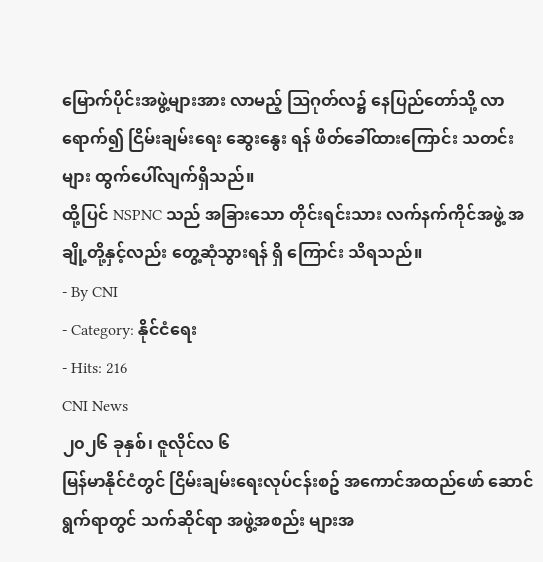မြောက်ပိုင်းအဖွဲ့များအား လာမည့် ဩဂုတ်လ၌ နေပြည်တော်သို့ လာရောက်၍ ငြိမ်းချမ်းရေး ဆွေးနွေး ရန် ဖိတ်ခေါ်ထားကြောင်း သတင်းများ ထွက်ပေါ်လျက်ရှိသည်။
ထို့ပြင် NSPNC သည် အခြားသော တိုင်းရင်းသား လက်နက်ကိုင်အဖွဲ့ အချို့တို့နှင့်လည်း တွေ့ဆုံသွားရန် ရှိ ကြောင်း သိရသည်။
- By CNI
- Category: နိုင်ငံရေး
- Hits: 216
CNI News
၂၀၂၆ ခုနှစ်၊ ဇူလိုင်လ ၆
မြန်မာနိုင်ငံတွင် ငြိမ်းချမ်းရေးလုပ်ငန်းစဥ် အကောင်အထည်ဖော် ဆောင်ရွက်ရာတွင် သက်ဆိုင်ရာ အဖွဲ့အစည်း များအ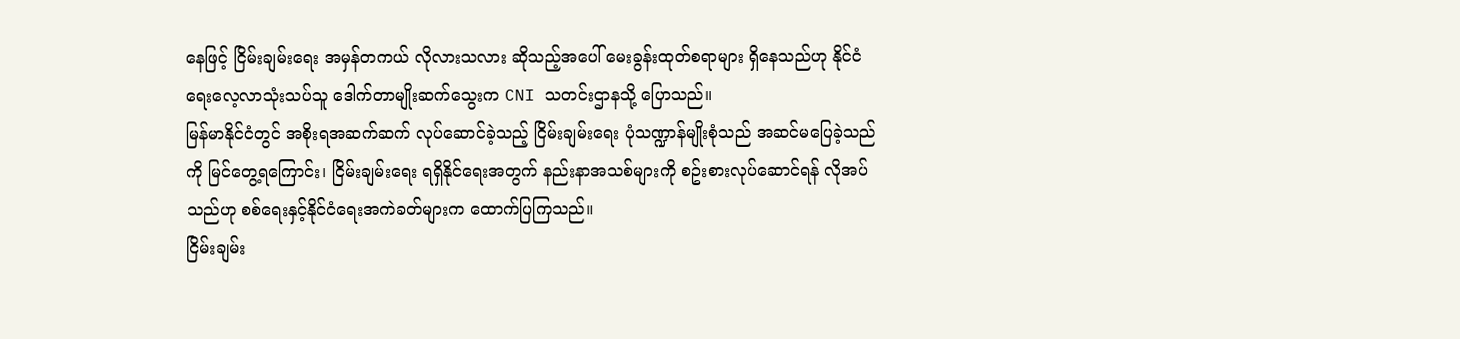နေဖြင့် ငြိမ်းချမ်းရေး အမှန်တကယ် လိုလားသလား ဆိုသည့်အပေါ် မေးခွန်းထုတ်စရာများ ရှိနေသည်ဟု နိုင်ငံရေးလေ့လာသုံးသပ်သူ ဒေါက်တာမျိုးဆက်သွေးက CNI သတင်းဌာနသို့ ပြောသည်။
မြန်မာနိုင်ငံတွင် အစိုးရအဆက်ဆက် လုပ်ဆောင်ခဲ့သည့် ငြိမ်းချမ်းရေး ပုံသဏ္ဍာန်မျိုးစုံသည် အဆင်မပြေခဲ့သည် ကို မြင်တွေ့ရကြောင်း၊ ငြိမ်းချမ်းရေး ရရှိနိုင်ရေးအတွက် နည်းနာအသစ်များကို စဥ်းစားလုပ်ဆောင်ရန် လိုအပ် သည်ဟု စစ်ရေးနှင့်နိုင်ငံရေးအကဲခတ်များက ထောက်ပြကြသည်။
ငြိမ်းချမ်း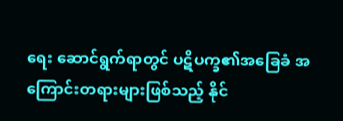ရေး ဆောင်ရွက်ရာတွင် ပဋိပက္ခ၏အခြေခံ အကြောင်းတရားများဖြစ်သည့် နိုင်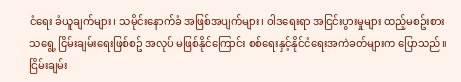ငံရေး ခံယူချက်များ၊ သမိုင်းနောက်ခံ အဖြစ်အပျက်များ၊ ဝါဒရေးရာ အငြင်းပွားမှုများ ထည့်မစဥ်းစားသရွေ့ ငြိမ်းချမ်းရေးဖြစ်စဥ် အလုပ် မဖြစ်နိုင်ကြောင်း စစ်ရေးနှင့်နိုင်ငံရေးအကဲခတ်များက ပြောသည်။
ငြိမ်းချမ်း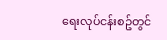ရေးလုပ်ငန်းစဥ်တွင်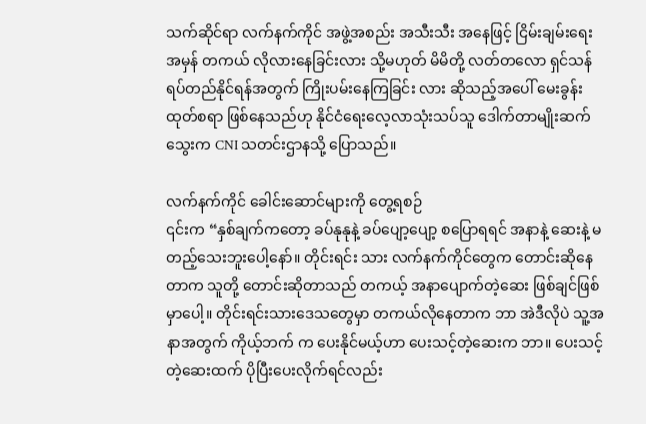သက်ဆိုင်ရာ လက်နက်ကိုင် အဖွဲ့အစည်း အသီးသီး အနေဖြင့် ငြိမ်းချမ်းရေး အမှန် တကယ် လိုလားနေခြင်းလား သို့မဟုတ် မိမိတို့ လတ်တလော ရှင်သန်ရပ်တည်နိုင်ရန်အတွက် ကြိုးပမ်းနေကြခြင်း လား ဆိုသည့်အပေါ် မေးခွန်းထုတ်စရာ ဖြစ်နေသည်ဟု နိုင်ငံရေးလေ့လာသုံးသပ်သူ ဒေါက်တာမျိုးဆက်သွေးက CNI သတင်းဌာနသို့ ပြောသည်။

လက်နက်ကိုင် ခေါင်းဆောင်များကို တွေ့ရစဉ်
၎င်းက “နှစ်ချက်ကတော့ ခပ်နုနုနဲ့ ခပ်ပျော့ပျော့ စပြောရရင် အနာနဲ့ ဆေးနဲ့ မတည့်သေးဘူးပေါ့နော်။ တိုင်းရင်း သား လက်နက်ကိုင်တွေက တောင်းဆိုနေတာက သူတို့ တောင်းဆိုတာသည် တကယ့် အနာပျောက်တဲ့ဆေး ဖြစ်ချင်ဖြစ်မှာပေါ့။ တိုင်းရင်းသားဒေသတွေမှာ တကယ်လိုနေတာက ဘာ အဲဒီလိုပဲ သူ့အနာအတွက် ကိုယ့်ဘက် က ပေးနိုင်မယ့်ဟာ ပေးသင့်တဲ့ဆေးက ဘာ။ ပေးသင့်တဲ့ဆေးထက် ပိုပြီးပေးလိုက်ရင်လည်း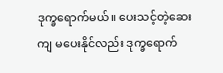ဒုက္ခရောက်မယ်။ ပေးသင့်တဲ့ဆေးကျ မပေးနိုင်လည်း ဒုက္ခရောက်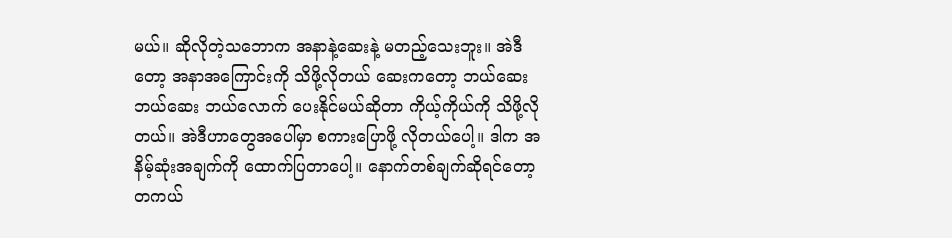မယ်။ ဆိုလိုတဲ့သဘောက အနာနဲ့ဆေးနဲ့ မတည့်သေးဘူး။ အဲဒီ တော့ အနာအကြောင်းကို သိဖို့လိုတယ် ဆေးကတော့ ဘယ်ဆေးဘယ်ဆေး ဘယ်လောက် ပေးနိုင်မယ်ဆိုတာ ကိုယ့်ကိုယ်ကို သိဖို့လိုတယ်။ အဲဒီဟာတွေအပေါ်မှာ စကားပြောဖို့ လိုတယ်ပေါ့။ ဒါက အနိမ့်ဆုံးအချက်ကို ထောက်ပြတာပေါ့။ နောက်တစ်ချက်ဆိုရင်တော့ တကယ်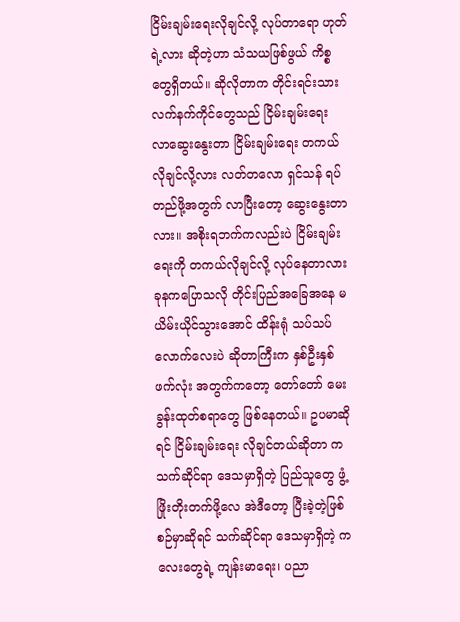ငြိမ်းချမ်းရေးလိုချင်လို့ လုပ်တာရော ဟုတ်ရဲ့လား ဆိုတဲ့ဟာ သံသယဖြစ်ဖွယ် ကိစ္စတွေရှိတယ်။ ဆိုလိုတာက တိုင်းရင်းသား လက်နက်ကိုင်တွေသည် ငြိမ်းချမ်းရေး လာဆွေးနွေးတာ ငြိမ်းချမ်းရေး တကယ်လိုချင်လို့လား လတ်တလော ရှင်သန် ရပ်တည်ဖို့အတွက် လာပြီးတော့ ဆွေးနွေးတာလား။ အစိုးရဘက်ကလည်းပဲ ငြိမ်းချမ်းရေးကို တကယ်လိုချင်လို့ လုပ်နေတာလား ခုနကပြောသလို တိုင်းပြည်အခြေအနေ မယိမ်းယိုင်သွားအောင် ထိန်းရုံ သပ်သပ်လောက်လေးပဲ ဆိုတာကြီးက နှစ်ဦးနှစ်ဖက်လုံး အတွက်ကတော့ တော်တော် မေးခွန်းထုတ်စရာတွေ ဖြစ်နေတယ်။ ဥပမာဆိုရင် ငြိမ်းချမ်းရေး လိုချင်တယ်ဆိုတာ က သက်ဆိုင်ရာ ဒေသမှာရှိတဲ့ ပြည်သူတွေ ဖွံ့ဖြိုးတိုးတက်ဖို့လေ အဲဒီတော့ ပြီးခဲ့တဲ့ဖြစ်စဉ်မှာဆိုရင် သက်ဆိုင်ရာ ဒေသမှာရှိတဲ့ ကလေးတွေရဲ့ ကျန်းမာရေး၊ ပညာ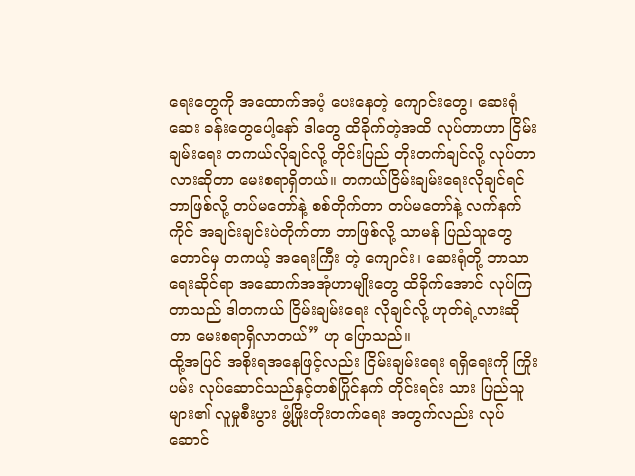ရေးတွေကို အထောက်အပံ့ ပေးနေတဲ့ ကျောင်းတွေ၊ ဆေးရုံဆေး ခန်းတွေပေါ့နော် ဒါတွေ ထိခိုက်တဲ့အထိ လုပ်တာဟာ ငြိမ်းချမ်းရေး တကယ်လိုချင်လို့ တိုင်းပြည် တိုးတက်ချင်လို့ လုပ်တာလားဆိုတာ မေးစရာရှိတယ်။ တကယ်ငြိမ်းချမ်းရေးလိုချင်ရင် ဘာဖြစ်လို့ တပ်မတော်နဲ့ စစ်တိုက်တာ တပ်မတော်နဲ့ လက်နက်ကိုင် အချင်းချင်းပဲတိုက်တာ ဘာဖြစ်လို့ သာမန် ပြည်သူတွေတောင်မှ တကယ့် အရေးကြီး တဲ့ ကျောင်း၊ ဆေးရုံတို့ ဘာသာရေးဆိုင်ရာ အဆောက်အအုံဟာမျိုးတွေ ထိခိုက်အောင် လုပ်ကြတာသည် ဒါတကယ် ငြိမ်းချမ်းရေး လိုချင်လို့ ဟုတ်ရဲ့လားဆိုတာ မေးစရာရှိလာတယ်” ဟု ပြောသည်။
ထို့အပြင် အစိုးရအနေဖြင့်လည်း ငြိမ်းချမ်းရေး ရရှိရေးကို ကြိုးပမ်း လုပ်ဆောင်သည်နှင့်တစ်ပြိုင်နက် တိုင်းရင်း သား ပြည်သူများ၏ လူမှုစီးပွား ဖွံ့ဖြိုးတိုးတက်ရေး အတွက်လည်း လုပ်ဆောင်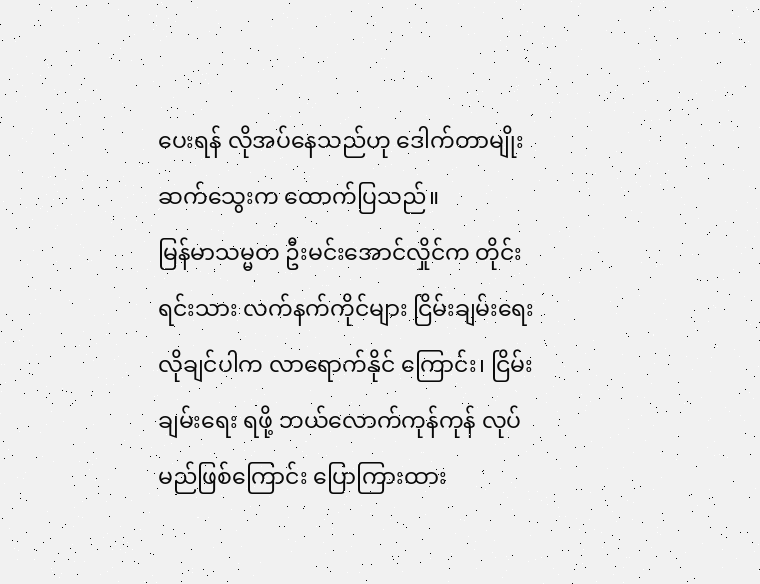ပေးရန် လိုအပ်နေသည်ဟု ဒေါက်တာမျိုးဆက်သွေးက ထောက်ပြသည်။
မြန်မာသမ္မတ ဦးမင်းအောင်လှိုင်က တိုင်းရင်းသား လက်နက်ကိုင်များ ငြိမ်းချမ်းရေး လိုချင်ပါက လာရောက်နိုင် ကြောင်း၊ ငြိမ်းချမ်းရေး ရဖို့ ဘယ်လောက်ကုန်ကုန် လုပ်မည်ဖြစ်ကြောင်း ပြောကြားထား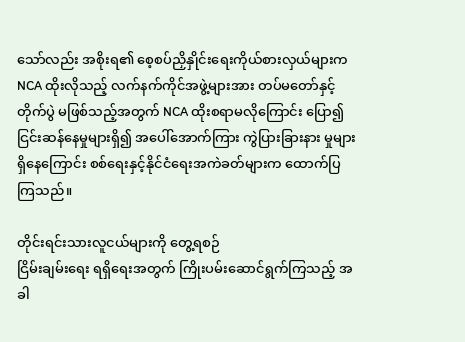သော်လည်း အစိုးရ၏ စေ့စပ်ညှိနှိုင်းရေးကိုယ်စားလှယ်များက NCA ထိုးလိုသည့် လက်နက်ကိုင်အဖွဲ့များအား တပ်မတော်နှင့်တိုက်ပွဲ မဖြစ်သည့်အတွက် NCA ထိုးစရာမလိုကြောင်း ပြော၍ ငြင်းဆန်နေမှုများရှိ၍ အပေါ်အောက်ကြား ကွဲပြားခြားနား မှုများ ရှိနေကြောင်း စစ်ရေးနှင့်နိုင်ငံရေးအကဲခတ်များက ထောက်ပြကြသည်။

တိုင်းရင်းသားလူငယ်များကို တွေ့ရစဉ်
ငြိမ်းချမ်းရေး ရရှိရေးအတွက် ကြိုးပမ်းဆောင်ရွက်ကြသည့် အခါ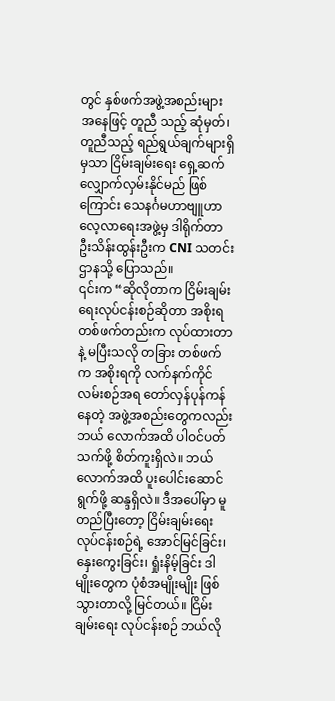တွင် နှစ်ဖက်အဖွဲ့အစည်းများ အနေဖြင့် တူညီ သည့် ဆုံမှတ်၊ တူညီသည့် ရည်ရွယ်ချက်များရှိမှသာ ငြိမ်းချမ်းရေး ရှေ့ဆက်လျှောက်လှမ်းနိုင်မည် ဖြစ်ကြောင်း သေနင်္ဂမဟာဗျူဟာလေ့လာရေးအဖွဲ့မှ ဒါရိုက်တာ ဦးသိန်းထွန်းဦးက CNI သတင်းဌာနသို့ ပြောသည်။
၎င်းက “ဆိုလိုတာက ငြိမ်းချမ်းရေးလုပ်ငန်းစဉ်ဆိုတာ အစိုးရတစ်ဖက်တည်းက လုပ်ထားတာနဲ့ မပြီးသလို တခြား တစ်ဖက်က အစိုးရကို လက်နက်ကိုင်လမ်းစဉ်အရ တော်လှန်ပုန်ကန်နေတဲ့ အဖွဲ့အစည်းတွေကလည်း ဘယ် လောက်အထိ ပါဝင်ပတ်သက်ဖို့ စိတ်ကူးရှိလဲ။ ဘယ်လောက်အထိ ပူးပေါင်းဆောင်ရွက်ဖို့ ဆန္ဒရှိလဲ။ ဒီအပေါ်မှာ မူတည်ပြီးတော့ ငြိမ်းချမ်းရေးလုပ်ငန်းစဉ်ရဲ့ အောင်မြင်ခြင်း၊ နှေးကွေးခြင်း၊ ရှုံးနိမ့်ခြင်း ဒါမျိုးတွေက ပုံစံအမျိုးမျိုး ဖြစ်သွားတာလို့ မြင်တယ်။ ငြိမ်းချမ်းရေး လုပ်ငန်းစဉ် ဘယ်လို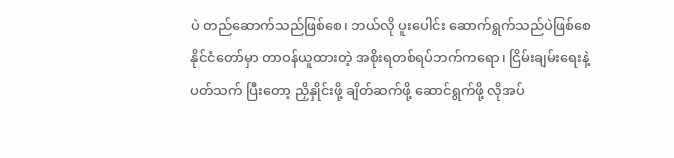ပဲ တည်ဆောက်သည်ဖြစ်စေ၊ ဘယ်လို ပူးပေါင်း ဆောက်ရွက်သည်ပဲဖြစ်စေ နိုင်ငံတော်မှာ တာဝန်ယူထားတဲ့ အစိုးရတစ်ရပ်ဘက်ကရော၊ ငြိမ်းချမ်းရေးနဲ့ ပတ်သက် ပြီးတော့ ညှိနှိုင်းဖို့ ချိတ်ဆက်ဖို့ ဆောင်ရွက်ဖို့ လိုအပ်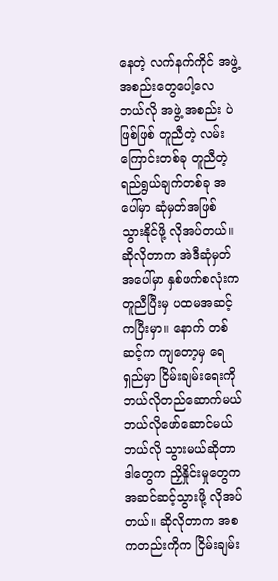နေတဲ့ လက်နက်ကိုင် အဖွဲ့အစည်းတွေပေါ့လေ ဘယ်လို အဖွဲ့ အစည်း ပဲဖြစ်ဖြစ် တူညီတဲ့ လမ်းကြောင်းတစ်ခု တူညီတဲ့ ရည်ရွယ်ချက်တစ်ခု အပေါ်မှာ ဆုံမှတ်အဖြစ် သွားနိုင်ဖို့ လိုအပ်တယ်။ ဆိုလိုတာက အဲဒီဆုံမှတ်အပေါ်မှာ နှစ်ဖက်စလုံးက တူညီပြီးမှ ပထမအဆင့်ကပြီးမှာ။ နောက် တစ်ဆင့်က ကျတော့မှ ရေရှည်မှာ ငြိမ်းချမ်းရေးကို ဘယ်လိုတည်ဆောက်မယ် ဘယ်လိုဖော်ဆောင်မယ် ဘယ်လို သွားမယ်ဆိုတာ ဒါတွေက ညှိနှိုင်းမှုတွေက အဆင်ဆင့်သွားဖို့ လိုအပ်တယ်။ ဆိုလိုတာက အစကတည်းကိုက ငြိမ်းချမ်း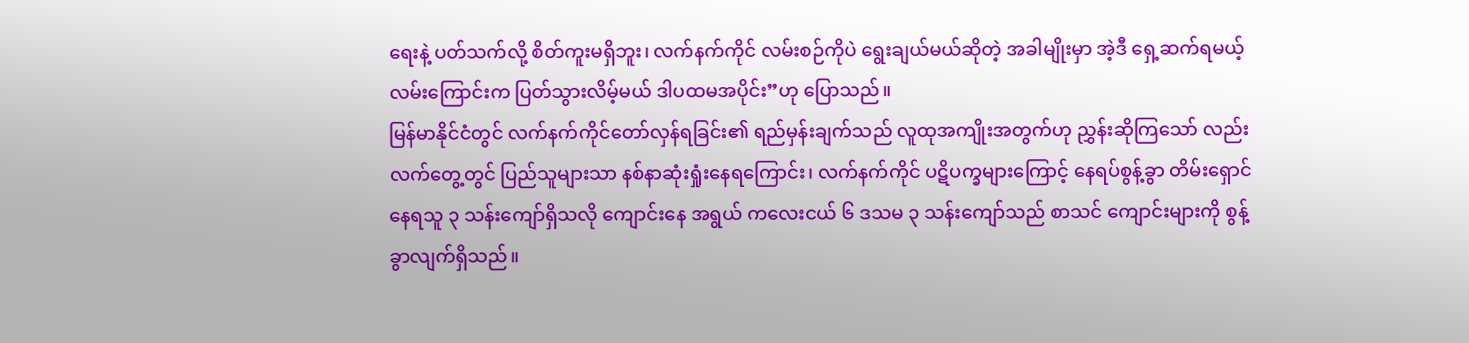ရေးနဲ့ ပတ်သက်လို့ စိတ်ကူးမရှိဘူး၊ လက်နက်ကိုင် လမ်းစဉ်ကိုပဲ ရွေးချယ်မယ်ဆိုတဲ့ အခါမျိုးမှာ အဲ့ဒီ ရှေ့ဆက်ရမယ့် လမ်းကြောင်းက ပြတ်သွားလိမ့်မယ် ဒါပထမအပိုင်း”ဟု ပြောသည်။
မြန်မာနိုင်ငံတွင် လက်နက်ကိုင်တော်လှန်ရခြင်း၏ ရည်မှန်းချက်သည် လူထုအကျိုးအတွက်ဟု ညွှန်းဆိုကြသော် လည်း လက်တွေ့တွင် ပြည်သူများသာ နစ်နာဆုံးရှုံးနေရကြောင်း၊ လက်နက်ကိုင် ပဋိပက္ခများကြောင့် နေရပ်စွန့်ခွာ တိမ်းရှောင်နေရသူ ၃ သန်းကျော်ရှိသလို ကျောင်းနေ အရွယ် ကလေးငယ် ၆ ဒသမ ၃ သန်းကျော်သည် စာသင် ကျောင်းများကို စွန့်ခွာလျက်ရှိသည်။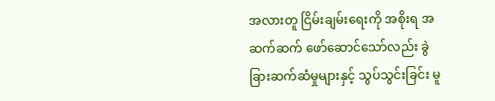အလားတူ ငြိမ်းချမ်းရေးကို အစိုးရ အဆက်ဆက် ဖော်ဆောင်သော်လည်း ခွဲခြားဆက်ဆံမှုများနှင့် သွပ်သွင်းခြင်း မူ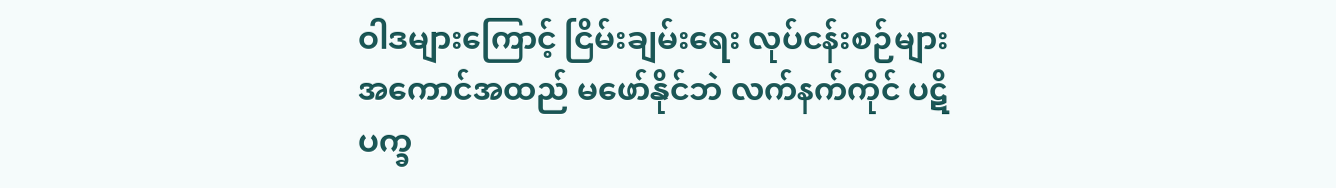ဝါဒများကြောင့် ငြိမ်းချမ်းရေး လုပ်ငန်းစဉ်များ အကောင်အထည် မဖော်နိုင်ဘဲ လက်နက်ကိုင် ပဋိပက္ခ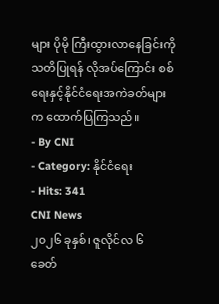များ ပိုမို ကြီးထွားလာနေခြင်းကို သတိပြုရန် လိုအပ်ကြောင်း စစ်ရေးနှင့်နိုင်ငံရေးအကဲခတ်များက ထောက်ပြကြသည်။
- By CNI
- Category: နိုင်ငံရေး
- Hits: 341
CNI News
၂၀၂၆ ခုနှစ်၊ ဇူလိုင်လ ၆
ခေတ်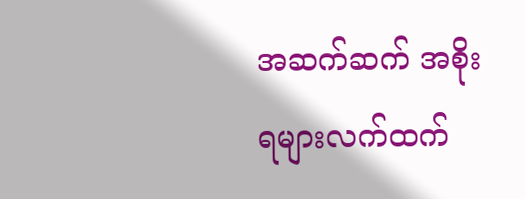အဆက်ဆက် အစိုးရများလက်ထက်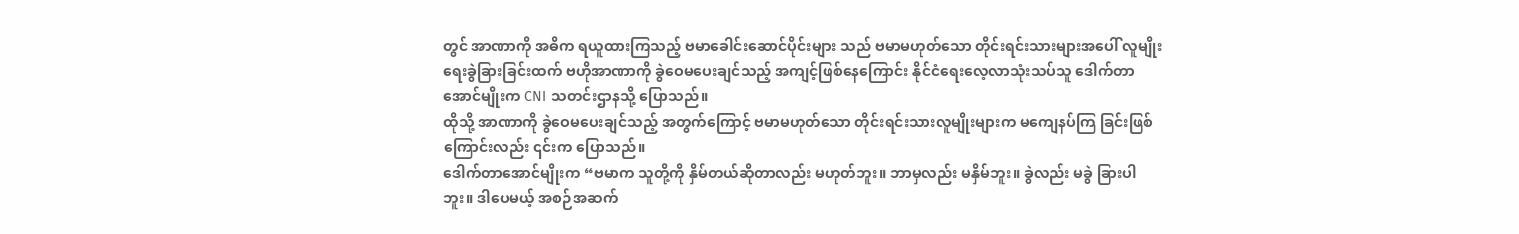တွင် အာဏာကို အဓိက ရယူထားကြသည့် ဗမာခေါင်းဆောင်ပိုင်းများ သည် ဗမာမဟုတ်သော တိုင်းရင်းသားများအပေါ် လူမျိုးရေးခွဲခြားခြင်းထက် ဗဟိုအာဏာကို ခွဲဝေမပေးချင်သည့် အကျင့်ဖြစ်နေကြောင်း နိုင်ငံရေးလေ့လာသုံးသပ်သူ ဒေါက်တာအောင်မျိုးက CNI သတင်းဌာနသို့ ပြောသည်။
ထိုသို့ အာဏာကို ခွဲဝေမပေးချင်သည့် အတွက်ကြောင့် ဗမာမဟုတ်သော တိုင်းရင်းသားလူမျိုးများက မကျေနပ်ကြ ခြင်းဖြစ်ကြောင်းလည်း ၎င်းက ပြောသည်။
ဒေါက်တာအောင်မျိုးက “ဗမာက သူတို့ကို နှိမ်တယ်ဆိုတာလည်း မဟုတ်ဘူး။ ဘာမှလည်း မနှိမ်ဘူး။ ခွဲလည်း မခွဲ ခြားပါဘူး။ ဒါပေမယ့် အစဉ်အဆက်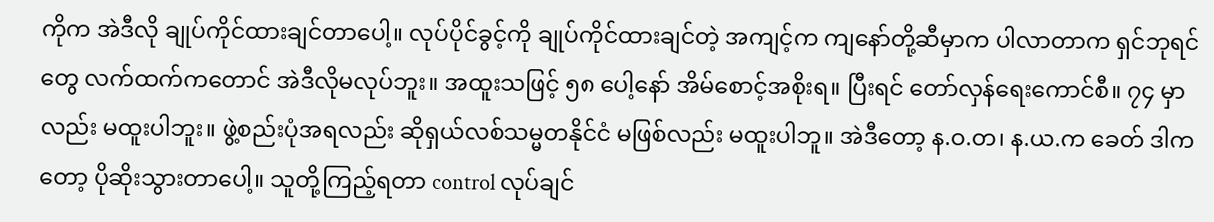ကိုက အဲဒီလို ချုပ်ကိုင်ထားချင်တာပေါ့။ လုပ်ပိုင်ခွင့်ကို ချုပ်ကိုင်ထားချင်တဲ့ အကျင့်က ကျနော်တို့ဆီမှာက ပါလာတာက ရှင်ဘုရင်တွေ လက်ထက်ကတောင် အဲဒီလိုမလုပ်ဘူး။ အထူးသဖြင့် ၅၈ ပေါ့နော် အိမ်စောင့်အစိုးရ။ ပြီးရင် တော်လှန်ရေးကောင်စီ။ ၇၄ မှာလည်း မထူးပါဘူး။ ဖွဲ့စည်းပုံအရလည်း ဆိုရှယ်လစ်သမ္မတနိုင်ငံ မဖြစ်လည်း မထူးပါဘူ။ အဲဒီတော့ န.ဝ.တ၊ န.ယ.က ခေတ် ဒါကတော့ ပိုဆိုးသွားတာပေါ့။ သူတို့ကြည့်ရတာ control လုပ်ချင်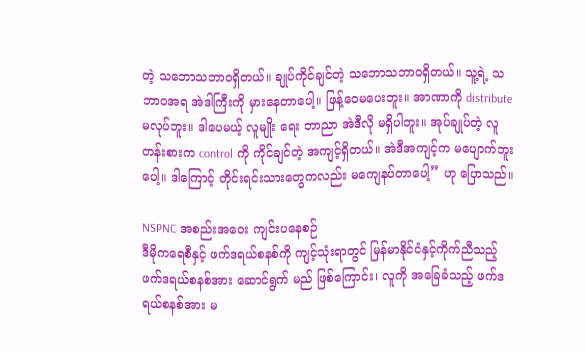တဲ့ သဘောသဘာဝရှိတယ်။ ချုပ်ကိုင်ချင်တဲ့ သဘောသဘာဝရှိတယ်။ သူ့ရဲ့ သဘာဝအရ အဲဒါကြီးကို မှားနေတာပေါ့။ ဖြန့်ဝေမပေးဘူး။ အာဏာကို distribute မလုပ်ဘူး။ ဒါပေမယ့် လူမျိုး ရေး ဘာညာ အဲဒီလို မရှိပါဘူး။ အုပ်ချုပ်တဲ့ လူတန်းစားက control ကို ကိုင်ချင်တဲ့ အကျင့်ရှိတယ်။ အဲဒီအကျင့်က မပျောက်ဘူးပေါ့။ ဒါကြောင့် တိုင်းရင်းသားတွေကလည်း မကျေနပ်တာပေါ့” ဟု ပြောသည်။

NSPNC အစည်းအဝေး ကျင်းပနေစဉ်
ဒီမိုကရေစီနှင့် ဖက်ဒရယ်စနစ်ကို ကျင့်သုံးရာတွင် မြန်မာနိုင်ငံနှင့်ကိုက်ညီသည့် ဖက်ဒရယ်စနစ်အား ဆောင်ရွက် မည် ဖြစ်ကြောင်း၊ လူကို အခြေခံသည့် ဖက်ဒရယ်စနစ်အား မ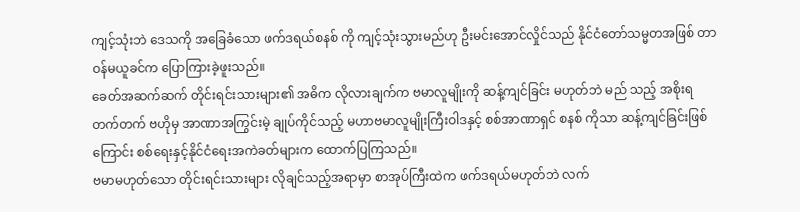ကျင့်သုံးဘဲ ဒေသကို အခြေခံသော ဖက်ဒရယ်စနစ် ကို ကျင့်သုံးသွားမည်ဟု ဦးမင်းအောင်လှိုင်သည် နိုင်ငံတော်သမ္မတအဖြစ် တာဝန်မယူခင်က ပြောကြားခဲ့ဖူးသည်။
ခေတ်အဆက်ဆက် တိုင်းရင်းသားများ၏ အဓိက လိုလားချက်က ဗမာလူမျိုးကို ဆန့်ကျင်ခြင်း မဟုတ်ဘဲ မည် သည့် အစိုးရတက်တက် ဗဟိုမှ အာဏာအကြွင်းမဲ့ ချုပ်ကိုင်သည့် မဟာဗမာလူမျိုးကြီးဝါဒနှင့် စစ်အာဏာရှင် စနစ် ကိုသာ ဆန့်ကျင်ခြင်းဖြစ်ကြောင်း စစ်ရေးနှင့်နိုင်ငံရေးအကဲခတ်များက ထောက်ပြကြသည်။
ဗမာမဟုတ်သော တိုင်းရင်းသားများ လိုချင်သည့်အရာမှာ စာအုပ်ကြီးထဲက ဖက်ဒရယ်မဟုတ်ဘဲ လက်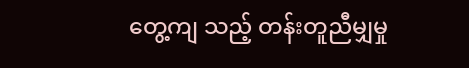တွေ့ကျ သည့် တန်းတူညီမျှမှု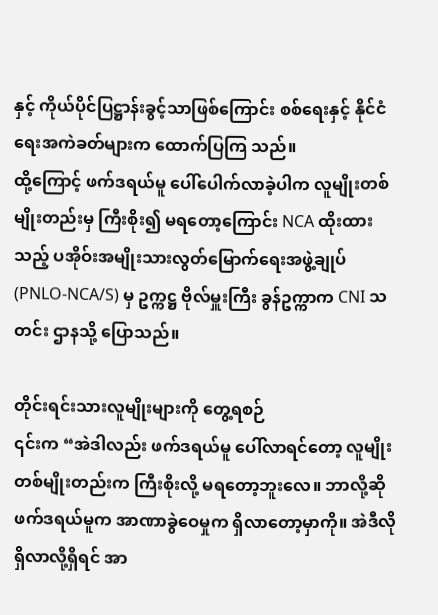နှင့် ကိုယ်ပိုင်ပြဋ္ဌာန်းခွင့်သာဖြစ်ကြောင်း စစ်ရေးနှင့် နိုင်ငံရေးအကဲခတ်များက ထောက်ပြကြ သည်။
ထို့ကြောင့် ဖက်ဒရယ်မူ ပေါ်ပေါက်လာခဲ့ပါက လူမျိုးတစ်မျိုးတည်းမှ ကြီးစိုး၍ မရတော့ကြောင်း NCA ထိုးထား သည့် ပအိုဝ်းအမျိုးသားလွတ်မြောက်ရေးအဖွဲ့ချုပ်(PNLO-NCA/S) မှ ဥက္ကဋ္ဌ ဗိုလ်မှူးကြီး ခွန်ဥက္ကာက CNI သတင်း ဌာနသို့ ပြောသည်။

တိုင်းရင်းသားလူမျိုးများကို တွေ့ရစဉ်
၎င်းက “အဲဒါလည်း ဖက်ဒရယ်မူ ပေါ်လာရင်တော့ လူမျိုးတစ်မျိုးတည်းက ကြီးစိုးလို့ မရတော့ဘူးလေ။ ဘာလို့ဆို ဖက်ဒရယ်မူက အာဏာခွဲဝေမှုက ရှိလာတော့မှာကို။ အဲဒီလို ရှိလာလို့ရှိရင် အာ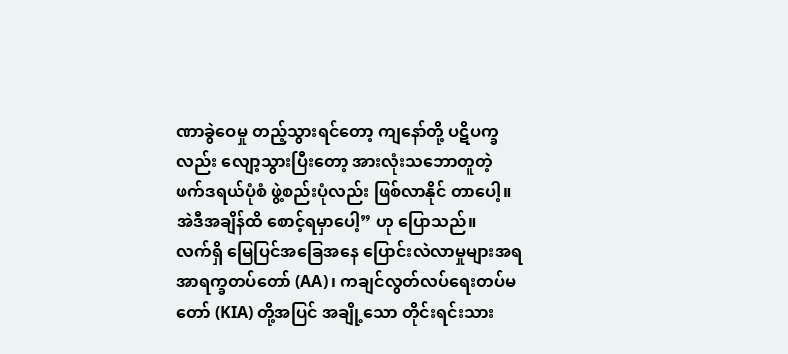ဏာခွဲဝေမှု တည့်သွားရင်တော့ ကျနော်တို့ ပဋိပက္ခလည်း လျော့သွားပြီးတော့ အားလုံးသဘောတူတဲ့ ဖက်ဒရယ်ပုံစံ ဖွဲ့စည်းပုံလည်း ဖြစ်လာနိုင် တာပေါ့။ အဲဒီအချိန်ထိ စောင့်ရမှာပေါ့” ဟု ပြောသည်။
လက်ရှိ မြေပြင်အခြေအနေ ပြောင်းလဲလာမှုများအရ အာရက္ခတပ်တော် (AA)၊ ကချင်လွတ်လပ်ရေးတပ်မတော် (KIA) တို့အပြင် အချို့သော တိုင်းရင်းသား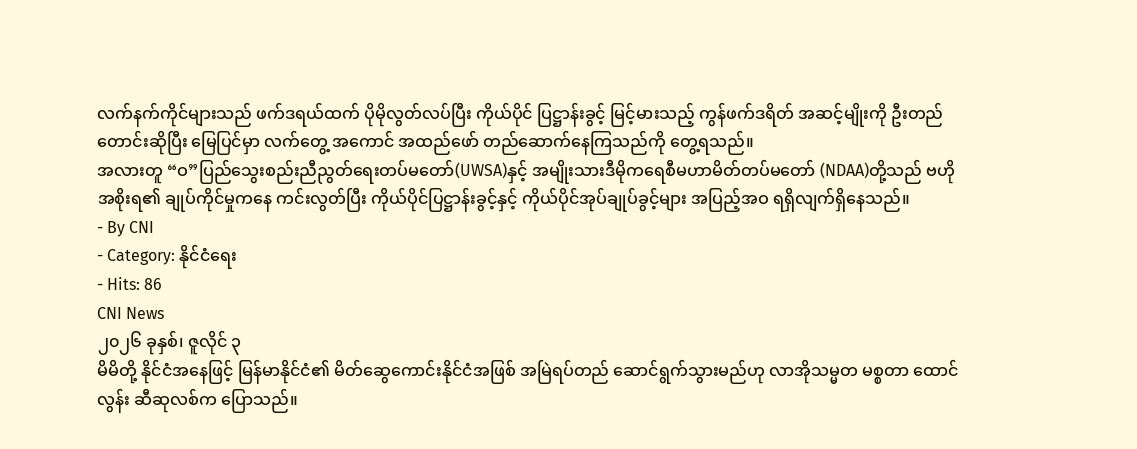လက်နက်ကိုင်များသည် ဖက်ဒရယ်ထက် ပိုမိုလွတ်လပ်ပြီး ကိုယ်ပိုင် ပြဋ္ဌာန်းခွင့် မြင့်မားသည့် ကွန်ဖက်ဒရိတ် အဆင့်မျိုးကို ဦးတည်တောင်းဆိုပြီး မြေပြင်မှာ လက်တွေ့ အကောင် အထည်ဖော် တည်ဆောက်နေကြသည်ကို တွေ့ရသည်။
အလားတူ “ဝ”ပြည်သွေးစည်းညီညွတ်ရေးတပ်မတော်(UWSA)နှင့် အမျိုးသားဒီမိုကရေစီမဟာမိတ်တပ်မတော် (NDAA)တို့သည် ဗဟိုအစိုးရ၏ ချုပ်ကိုင်မှုကနေ ကင်းလွတ်ပြီး ကိုယ်ပိုင်ပြဋ္ဌာန်းခွင့်နှင့် ကိုယ်ပိုင်အုပ်ချုပ်ခွင့်များ အပြည့်အဝ ရရှိလျက်ရှိနေသည်။
- By CNI
- Category: နိုင်ငံရေး
- Hits: 86
CNI News
၂၀၂၆ ခုနှစ်၊ ဇူလိုင် ၃
မိမိတို့ နိုင်ငံအနေဖြင့် မြန်မာနိုင်ငံ၏ မိတ်ဆွေကောင်းနိုင်ငံအဖြစ် အမြဲရပ်တည် ဆောင်ရွက်သွားမည်ဟု လာအိုသမ္မတ မစ္စတာ ထောင်လွန်း ဆီဆုလစ်က ပြောသည်။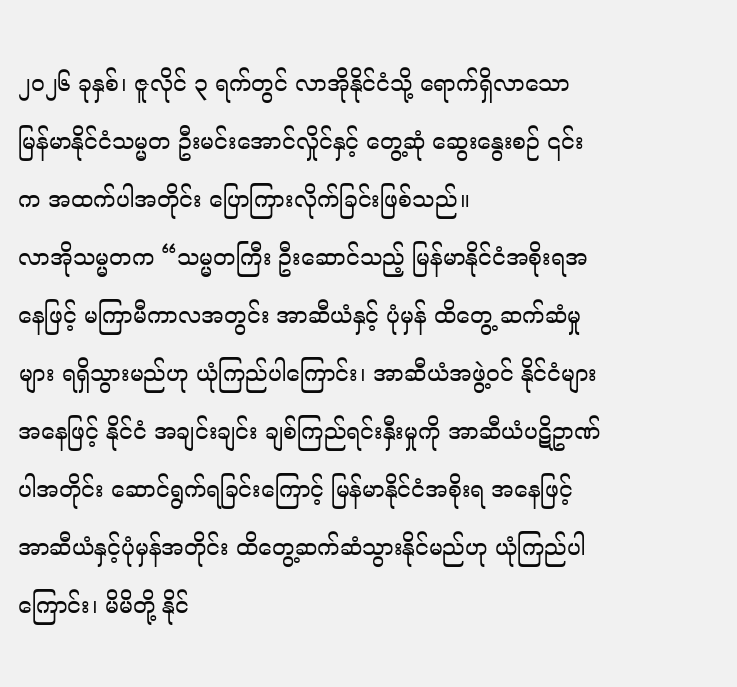၂၀၂၆ ခုနှစ်၊ ဇူလိုင် ၃ ရက်တွင် လာအိုနိုင်ငံသို့ ရောက်ရှိလာသော မြန်မာနိုင်ငံသမ္မတ ဦးမင်းအောင်လှိုင်နှင့် တွေ့ဆုံ ဆွေးနွေးစဉ် ၎င်းက အထက်ပါအတိုင်း ပြောကြားလိုက်ခြင်းဖြစ်သည်။
လာအိုသမ္မတက “သမ္မတကြီး ဦးဆောင်သည့် မြန်မာနိုင်ငံအစိုးရအနေဖြင့် မကြာမီကာလအတွင်း အာဆီယံနှင့် ပုံမှန် ထိတွေ့ ဆက်ဆံမှုများ ရရှိသွားမည်ဟု ယုံကြည်ပါကြောင်း၊ အာဆီယံအဖွဲ့ဝင် နိုင်ငံများအနေဖြင့် နိုင်ငံ အချင်းချင်း ချစ်ကြည်ရင်းနှီးမှုကို အာဆီယံပဋိဥာဏ်ပါအတိုင်း ဆောင်ရွက်ရခြင်းကြောင့် မြန်မာနိုင်ငံအစိုးရ အနေဖြင့် အာဆီယံနှင့်ပုံမှန်အတိုင်း ထိတွေ့ဆက်ဆံသွားနိုင်မည်ဟု ယုံကြည်ပါကြောင်း၊ မိမိတို့ နိုင်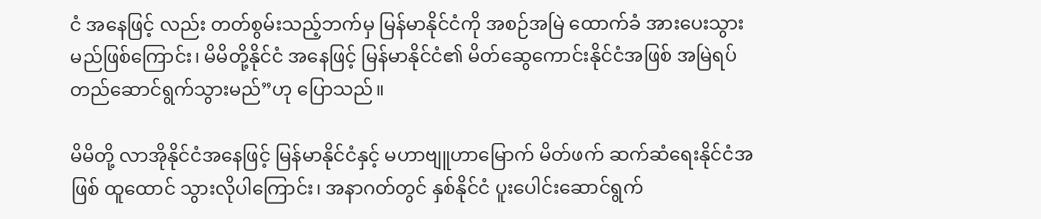ငံ အနေဖြင့် လည်း တတ်စွမ်းသည့်ဘက်မှ မြန်မာနိုင်ငံကို အစဉ်အမြဲ ထောက်ခံ အားပေးသွားမည်ဖြစ်ကြောင်း၊ မိမိတို့နိုင်ငံ အနေဖြင့် မြန်မာနိုင်ငံ၏ မိတ်ဆွေကောင်းနိုင်ငံအဖြစ် အမြဲရပ်တည်ဆောင်ရွက်သွားမည်”ဟု ပြောသည်။

မိမိတို့ လာအိုနိုင်ငံအနေဖြင့် မြန်မာနိုင်ငံနှင့် မဟာဗျူဟာမြောက် မိတ်ဖက် ဆက်ဆံရေးနိုင်ငံအဖြစ် ထူထောင် သွားလိုပါကြောင်း၊ အနာဂတ်တွင် နှစ်နိုင်ငံ ပူးပေါင်းဆောင်ရွက်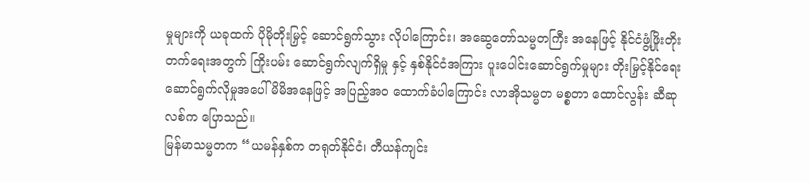မှုများကို ယခုထက် ပိုမိုတိုးမြှင့် ဆောင်ရွက်သွား လိုပါကြောင်း၊ အဆွေတော်သမ္မတကြီး အနေဖြင့် နိုင်ငံဖွံ့ဖြိုးတိုးတက်ရေးအတွက် ကြိုးပမ်း ဆောင်ရွက်လျက်ရှိမှု နှင့် နှစ်နိုင်ငံအကြား ပူးပေါင်းဆောင်ရွက်မှုများ တိုးမြှင့်နိုင်ရေး ဆောင်ရွက်လိုမှုအပေါ် မိမိအနေဖြင့် အပြည့်အဝ ထောက်ခံပါကြောင်း လာအိုသမ္မတ မစ္စတာ ထောင်လွန်း ဆီဆုလစ်က ပြောသည်။
မြန်မာသမ္မတက “ယမန်နှစ်က တရုတ်နိုင်ငံ၊ တီယန်ကျင်း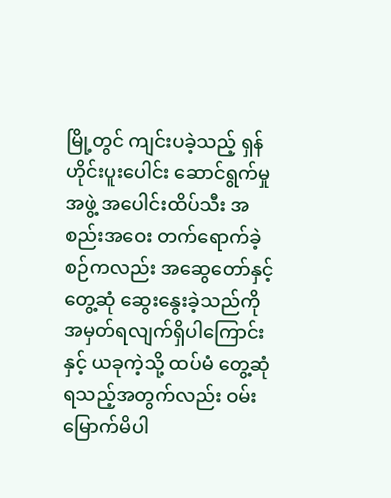မြို့တွင် ကျင်းပခဲ့သည့် ရှန်ဟိုင်းပူးပေါင်း ဆောင်ရွက်မှု အဖွဲ့ အပေါင်းထိပ်သီး အစည်းအဝေး တက်ရောက်ခဲ့စဉ်ကလည်း အဆွေတော်နှင့် တွေ့ဆုံ ဆွေးနွေးခဲ့သည်ကို အမှတ်ရလျက်ရှိပါကြောင်းနှင့် ယခုကဲ့သို့ ထပ်မံ တွေ့ဆုံရသည့်အတွက်လည်း ဝမ်းမြောက်မိပါ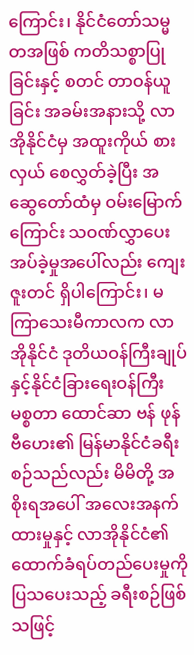ကြောင်း၊ နိုင်ငံတော်သမ္မတအဖြစ် ကတိသစ္စာပြုခြင်းနှင့် စတင် တာဝန်ယူခြင်း အခမ်းအနားသို့ လာအိုနိုင်ငံမှ အထူးကိုယ် စားလှယ် စေလွှတ်ခဲ့ပြီး အဆွေတော်ထံမှ ဝမ်းမြောက်ကြောင်း သဝဏ်လွှာပေးအပ်ခဲ့မှုအပေါ်လည်း ကျေးဇူးတင် ရှိပါကြောင်း၊ မကြာသေးမီကာလက လာအိုနိုင်ငံ ဒုတိယဝန်ကြီးချုပ်နှင့်နိုင်ငံခြားရေးဝန်ကြီး မစ္စတာ ထောင်ဆာ ဗန် ဖုန်ဗီဟေး၏ မြန်မာနိုင်ငံခရီးစဉ်သည်လည်း မိမိတို့ အစိုးရအပေါ် အလေးအနက်ထားမှုနှင့် လာအိုနိုင်ငံ၏ ထောက်ခံရပ်တည်ပေးမှုကို ပြသပေးသည့် ခရီးစဉ်ဖြစ်သဖြင့်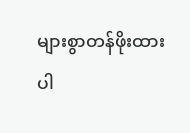များစွာတန်ဖိုးထားပါ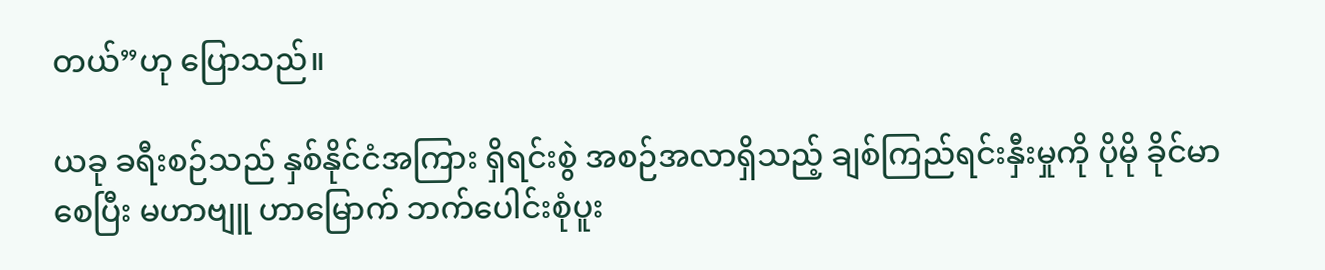တယ်”ဟု ပြောသည်။

ယခု ခရီးစဉ်သည် နှစ်နိုင်ငံအကြား ရှိရင်းစွဲ အစဉ်အလာရှိသည့် ချစ်ကြည်ရင်းနှီးမှုကို ပိုမို ခိုင်မာစေပြီး မဟာဗျူ ဟာမြောက် ဘက်ပေါင်းစုံပူး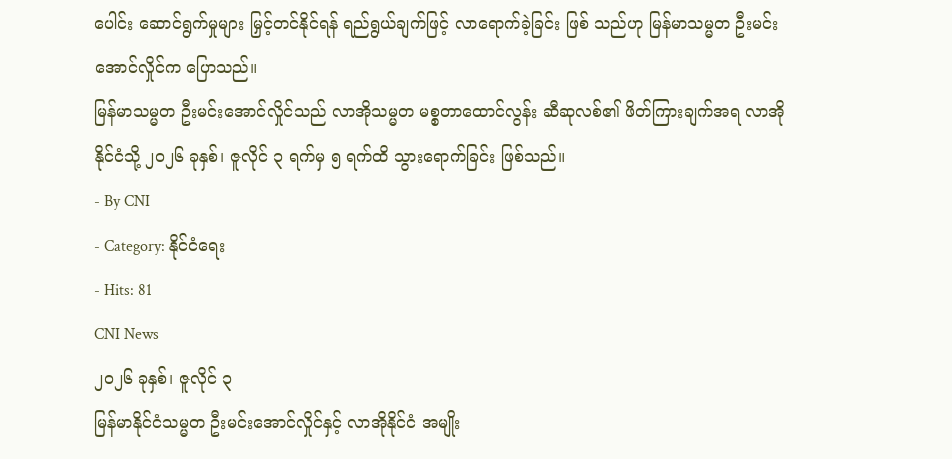ပေါင်း ဆောင်ရွက်မှုများ မြှင့်တင်နိုင်ရန် ရည်ရွယ်ချက်ဖြင့် လာရောက်ခဲ့ခြင်း ဖြစ် သည်ဟု မြန်မာသမ္မတ ဦးမင်းအောင်လှိုင်က ပြောသည်။
မြန်မာသမ္မတ ဦးမင်းအောင်လှိုင်သည် လာအိုသမ္မတ မစ္စတာထောင်လွန်း ဆီဆုလစ်၏ ဖိတ်ကြားချက်အရ လာအိုနိုင်ငံသို့ ၂၀၂၆ ခုနှစ်၊ ဇူလိုင် ၃ ရက်မှ ၅ ရက်ထိ သွားရောက်ခြင်း ဖြစ်သည်။
- By CNI
- Category: နိုင်ငံရေး
- Hits: 81
CNI News
၂၀၂၆ ခုနှစ်၊ ဇူလိုင် ၃
မြန်မာနိုင်ငံသမ္မတ ဦးမင်းအောင်လှိုင်နှင့် လာအိုနိုင်ငံ အမျိုး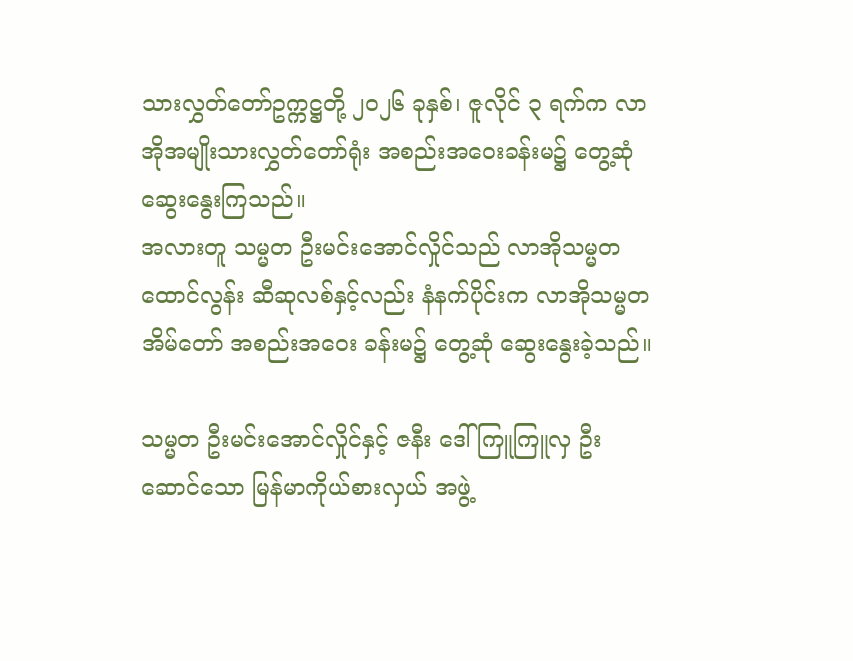သားလွှတ်တော်ဥက္ကဋ္ဌတို့ ၂၀၂၆ ခုနှစ်၊ ဇူလိုင် ၃ ရက်က လာအိုအမျိုးသားလွှတ်တော်ရုံး အစည်းအဝေးခန်းမ၌ တွေ့ဆုံ ဆွေးနွေးကြသည်။
အလားတူ သမ္မတ ဦးမင်းအောင်လှိုင်သည် လာအိုသမ္မတ ထောင်လွန်း ဆီဆုလစ်နှင့်လည်း နံနက်ပိုင်းက လာအိုသမ္မတအိမ်တော် အစည်းအဝေး ခန်းမ၌ တွေ့ဆုံ ဆွေးနွေးခဲ့သည်။

သမ္မတ ဦးမင်းအောင်လှိုင်နှင့် ဇနီး ဒေါ်ကြူကြူလှ ဦးဆောင်သော မြန်မာကိုယ်စားလှယ် အဖွဲ့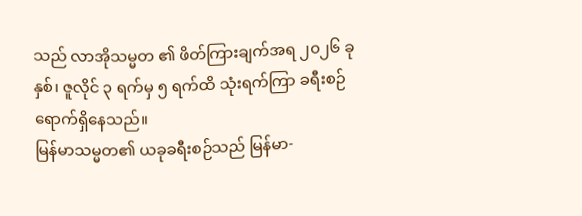သည် လာအိုသမ္မတ ၏ ဖိတ်ကြားချက်အရ ၂၀၂၆ ခုနှစ်၊ ဇူလိုင် ၃ ရက်မှ ၅ ရက်ထိ သုံးရက်ကြာ ခရီးစဉ် ရောက်ရှိနေသည်။
မြန်မာသမ္မတ၏ ယခုခရီးစဉ်သည် မြန်မာ-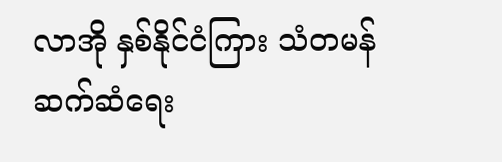လာအို နှစ်နိုင်ငံကြား သံတမန်ဆက်ဆံရေး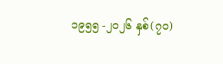၁၉၅၅ -၂၀၂၆ နှစ်(၇၀)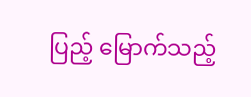ပြည့် မြောက်သည့်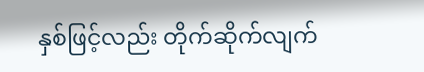နှစ်ဖြင့်လည်း တိုက်ဆိုက်လျက်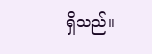ရှိသည်။